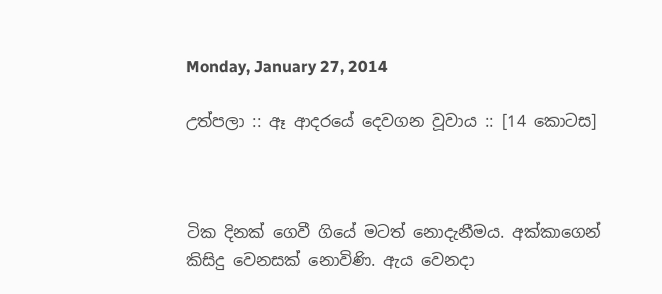Monday, January 27, 2014

උත්පලා :: ඈ ආදරයේ දෙවගන වූවාය :: [14 කොටස]



ටික දිනක් ගෙවී ගියේ මටත් නොදැනීමය. අක්කාගෙන් කිසිදු වෙනසක් නොවිණි. ඇය වෙනදා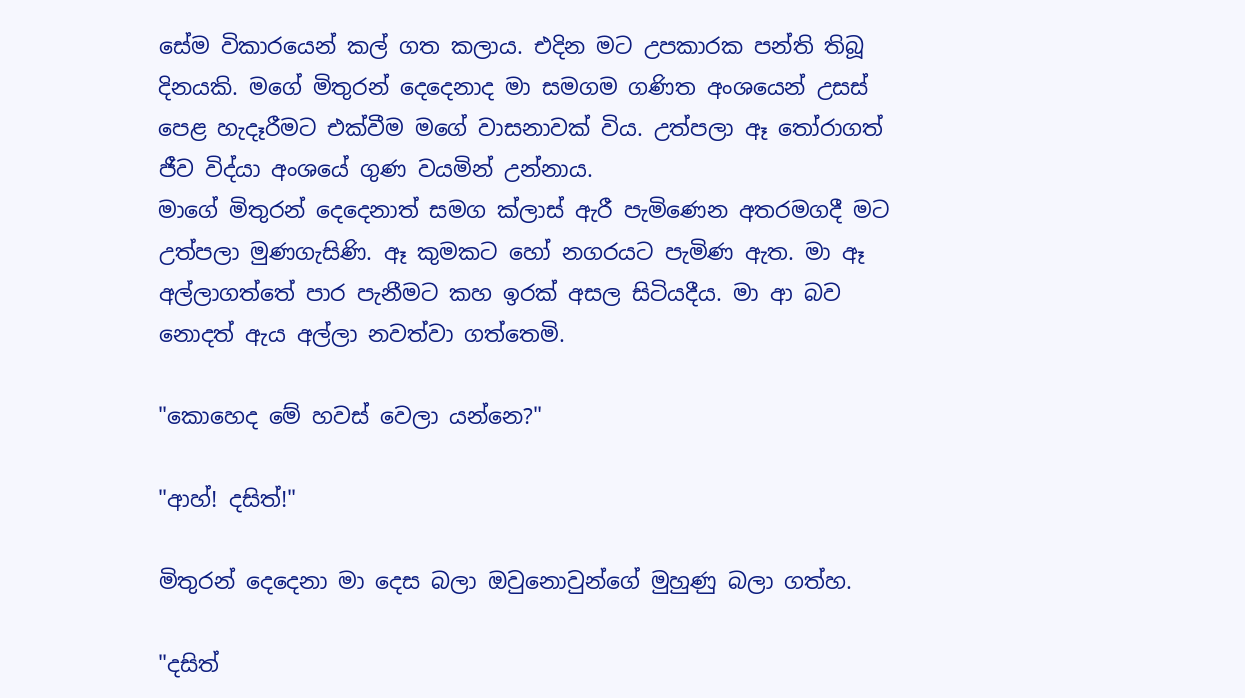සේම විකාරයෙන් කල් ගත කලාය. එදින මට උපකාරක පන්ති තිබූ දිනයකි. මගේ මිතුරන් දෙදෙනාද මා සමගම ගණිත අංශයෙන් උසස් පෙළ හැදෑරීමට එක්වීම මගේ වාසනාවක් විය. උත්පලා ඈ තෝරාගත් ජීව විද්යා අංශයේ ගුණ වයමින් උන්නාය.
මාගේ මිතුරන් දෙදෙනාත් සමග ක්ලාස් ඇරී පැමිණෙන අතරමගදී මට උත්පලා මුණගැසිණි. ඈ කුමකට හෝ නගරයට පැමිණ ඇත. මා ඈ අල්ලාගත්තේ පාර පැනීමට කහ ඉරක් අසල සිටියදීය. මා ආ බව නොදත් ඇය අල්ලා නවත්වා ගත්තෙමි.

"කොහෙද මේ හවස් වෙලා යන්නෙ?"

"ආහ්! දසිත්!"

මිතුරන් දෙදෙනා මා දෙස බලා ඔවුනොවුන්ගේ මුහුණු බලා ගත්හ.

"දසිත්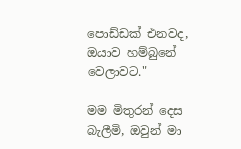පොඩ්ඩක් එනවද, ඔයාව හම්බුනේ වෙලාවට."

මම මිතුරන් දෙස බැලීමි, ඔවුන් මා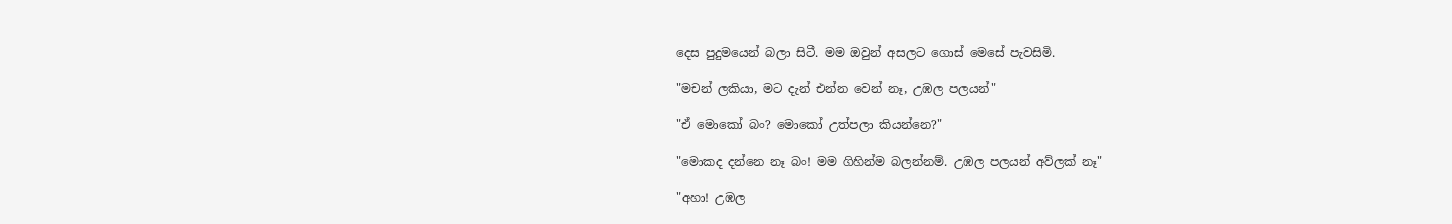දෙස පුදුමයෙන් බලා සිටී. මම ඔවුන් අසලට ගොස් මෙසේ පැවසිමි.

"මචන් ලකියා, මට දැන් එන්න වෙන් නෑ, උඹල පලයන්"

"ඒ මොකෝ බං? මොකෝ උත්පලා කියන්නෙ?"

"මොකද දන්නෙ නෑ බං! මම ගිහින්ම බලන්නම්. උඹල පලයන් අව්ලක් නෑ"

"අහා! උඹල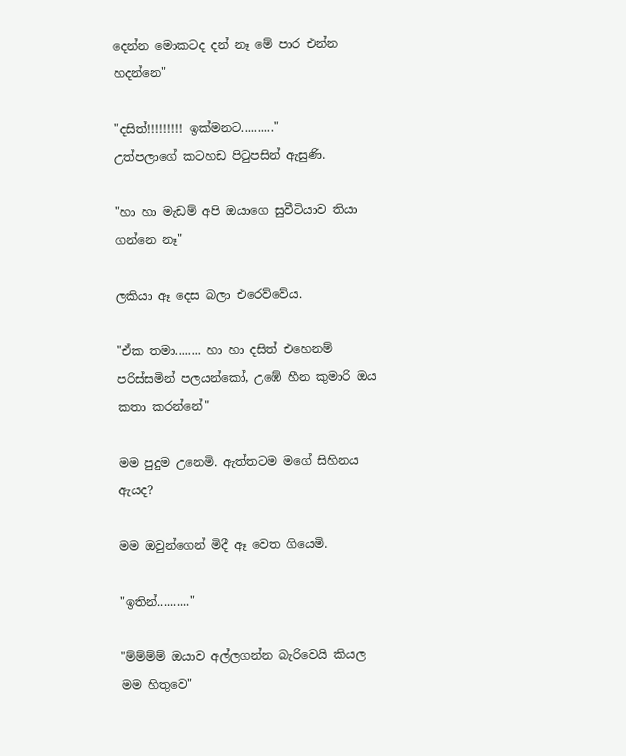දෙන්න මොකටද දන් නෑ මේ පාර එන්න හදන්නෙ"

"දසිත්!!!!!!!!! ඉක්මනට.........."
උත්පලාගේ කටහඩ පිටුපසින් ඇසුණි.

"හා හා මැඩම් අපි ඔයාගෙ සුවීටියාව තියා ගන්නෙ නෑ"

ලකියා ඈ දෙස බලා එරෙව්වේය.

"ඒක තමා........ හා හා දසිත් එහෙනම් පරිස්සමින් පලයන්කෝ, උඹේ හීන කුමාරි ඔය කතා කරන්නේ"

මම පුදුම උනෙමි. ඇත්තටම මගේ සිහිනය ඇයද?

මම ඔවුන්ගෙන් මිදී ඈ වෙත ගියෙමි.

"ඉතින්.........."

"ම්ම්ම්ම් ඔයාව අල්ලගන්න බැරිවෙයි කියල මම හිතුවෙ"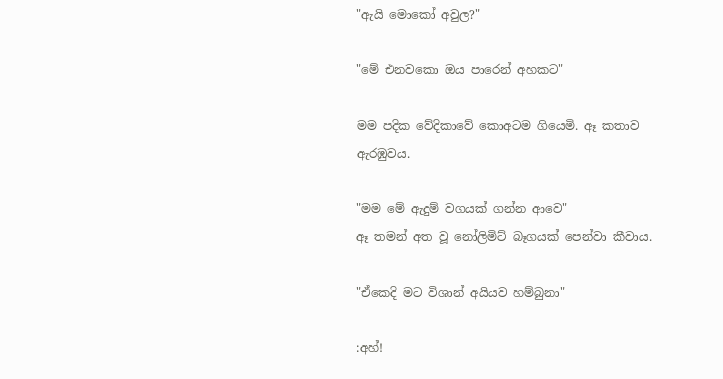"ඇයි මොකෝ අවුල?"

"මේ එනවකො ඔය පාරෙන් අහකට"

මම පදික වේදිකාවේ කොඅටම ගියෙමි. ඈ කතාව ඇරඹුවය.

"මම මේ ඇදුම් වගයක් ගන්න ආවෙ"
ඈ තමන් අත වූ නෝලිමිට් බෑගයක් පෙන්වා කීවාය.

"ඒකෙදි මට විශාන් අයියව හම්බුනා"

:අහ්!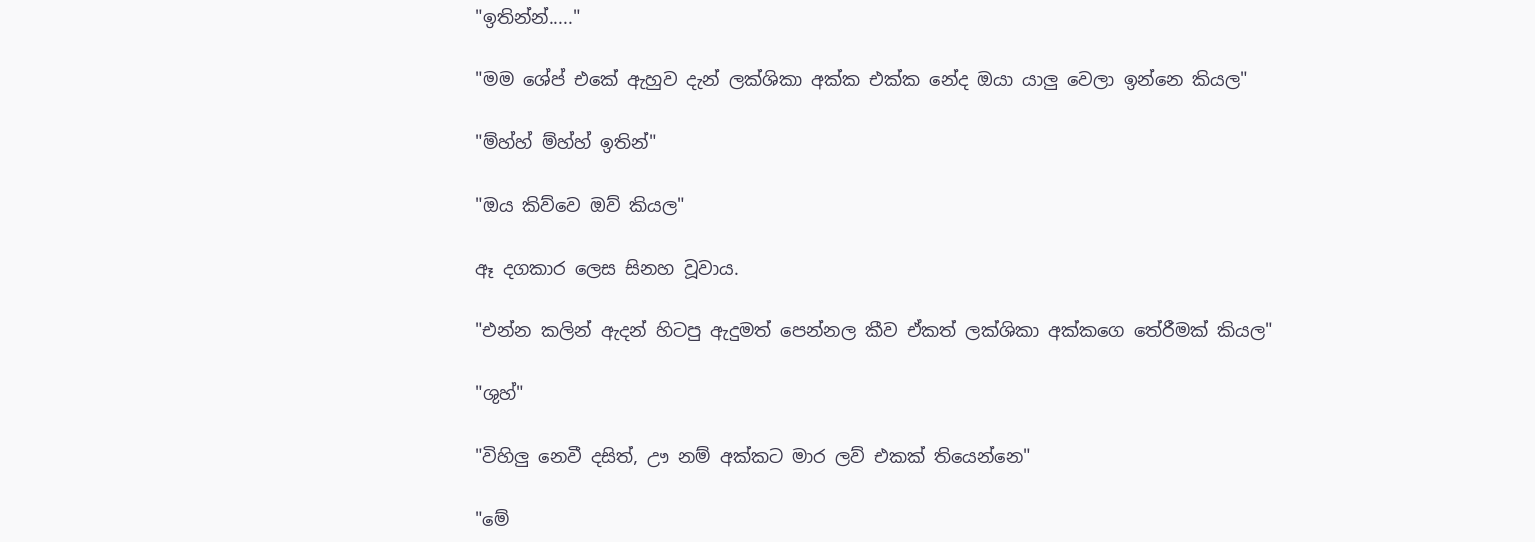"ඉතින්න්....."

"මම ශේප් එකේ ඇහුව දැන් ලක්ශිකා අක්ක එක්ක නේද ඔයා යාලු වෙලා ඉන්නෙ කියල"

"ම්හ්හ් ම්හ්හ් ඉතින්"

"ඔය කිව්වෙ ඔව් කියල"

ඈ දගකාර ලෙස සිනහ වූවාය.

"එන්න කලින් ඇදන් හිටපු ඇදුමත් පෙන්නල කීව ඒකත් ලක්ශිකා අක්කගෙ තේරීමක් කියල"

"ශුහ්"

"විහිලු නෙවී දසිත්, ඌ නම් අක්කට මාර ලව් එකක් තියෙන්නෙ"

"මේ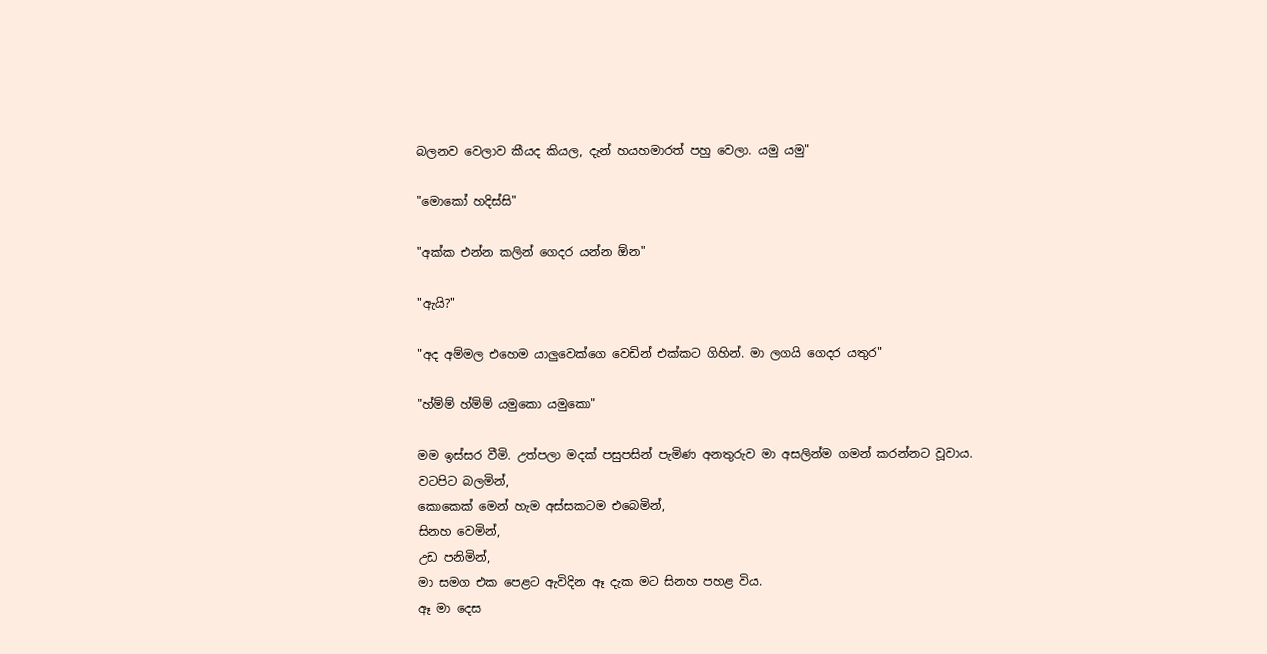බලනව වෙලාව කීයද කියල, දැන් හයහමාරත් පහු වෙලා. යමු යමු"

"මොකෝ හදිස්සි"

"අක්ක එන්න කලින් ගෙදර යන්න ඕන"

"ඇයි?"

"අද අම්මල එහෙම යාලුවෙක්ගෙ වෙඩින් එක්කට ගිහින්. මා ලගයි ගෙදර යතුර"

"හ්ම්ම් හ්ම්ම් යමුකො යමුකො"

මම ඉස්සර වීමි. උත්පලා මදක් පසුපසින් පැමිණ අනතුරුව මා අසලින්ම ගමන් කරන්නට වූවාය.
වටපිට බලමින්,
කොකෙක් මෙන් හැම අස්සකටම එබෙමින්,
සිනහ වෙමින්,
උඩ පනිමින්,
මා සමග එක පෙළට ඇවිදින ඈ දැක මට සිනහ පහළ විය.
ඈ මා දෙස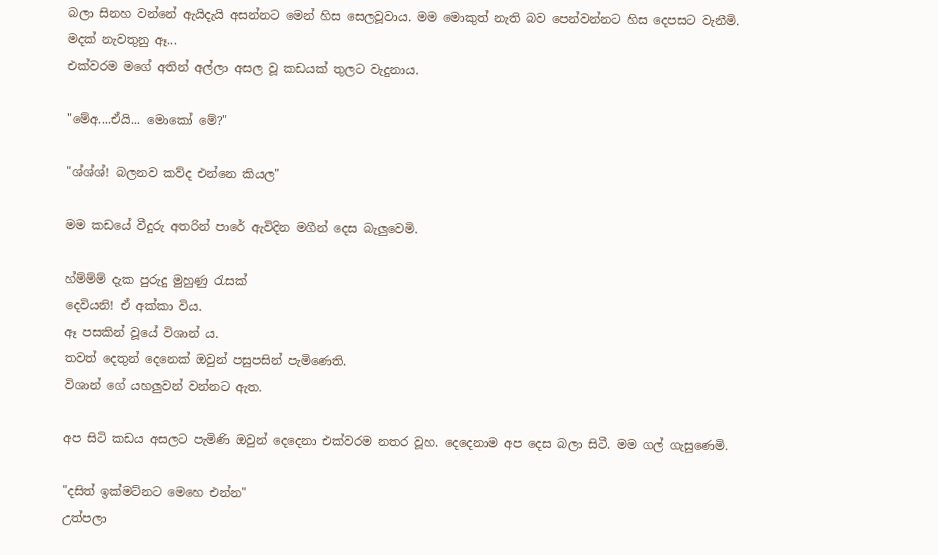බලා සිනහ වන්නේ ඇයිදැයි අසන්නට මෙන් හිස සෙලවූවාය. මම මොකුත් නැති බව පෙන්වන්නට හිස දෙපසට වැනීමි.
මදක් නැවතුනු ඈ...
එක්වරම මගේ අතින් අල්ලා අසල වූ කඩයක් තුලට වැදුනාය.

"මේඅ....ඒයි... මොකෝ මේ?"

"ශ්ශ්ශ්! බලනව කව්ද එන්නෙ කියල"

මම කඩයේ වීදුරු අතරින් පාරේ ඇවිදින මගීන් දෙස බැලුවෙමි.

හ්ම්ම්ම් දැක පුරුදු මුහුණු රැසක්
දෙවියනි! ඒ අක්කා විය.
ඈ පසකින් වූයේ විශාන් ය.
තවත් දෙතුන් දෙනෙක් ඔවුන් පසුපසින් පැමිණෙති.
විශාන් ගේ යහලුවන් වන්නට ඇත.

අප සිටි කඩය අසලට පැමිණි ඔවුන් දෙදෙනා එක්වරම නතර වූහ. දෙදෙනාම අප දෙස බලා සිටී. මම ගල් ගැසුණෙමි.

"දසිත් ඉක්මට්නට මෙහෙ එන්න"
උත්පලා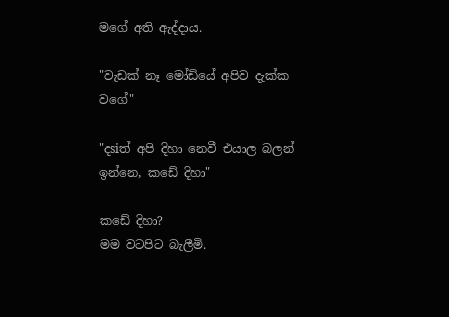මගේ අති ඇද්දාය.

"වැඩක් නෑ මෝඩියේ අපිව දැක්ක වගේ"

"දsiත් අපි දිහා නෙවී එයාල බලන් ඉන්නෙ, කඩේ දිහා"

කඩේ දිහා?
මම වටපිට බැලීමි.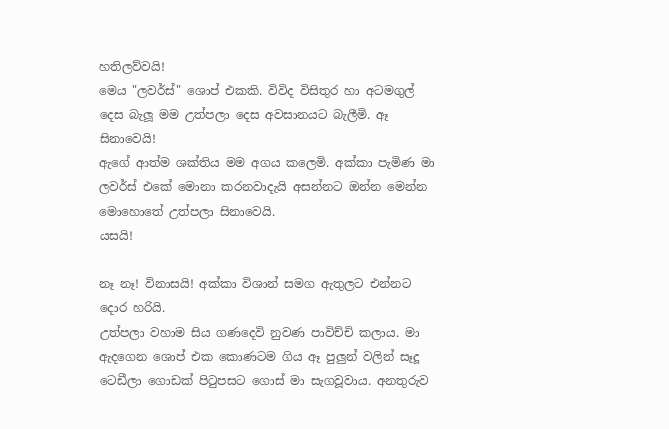හතිලව්වයි!
මෙය "ලවර්ස්" ශොප් එකකි. විවිද විසිතුර හා අටමගුල් දෙස බැලූ මම උත්පලා දෙස අවසානයට බැලීමි. ඈ සිනාවෙයි!
ඇගේ ආත්ම ශක්තිය මම අගය කලෙමි. අක්කා පැමිණ මා ලවර්ස් එකේ මොනා කරනවාදැයි අසන්නට ඔන්න මෙන්න මොහොතේ උත්පලා සිනාවෙයි.
යසයි!

නෑ නෑ! විනාසයි! අක්කා විශාන් සමග ඇතුලට එන්නට දොර හරියි.
උත්පලා වහාම සිය ගණදෙවි නුවණ පාවිච්චි කලාය. මා ඇදගෙන ශොප් එක කොණටම ගිය ඈ පුලුන් වලින් සෑදූ ටෙඩීලා ගොඩක් පිටුපසට ගොස් මා සැගවූවාය. අනතුරුව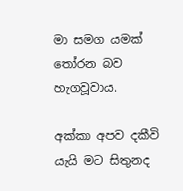මා සමග යමක් තෝරන බව හැගවූවාය.

අක්කා අපව දකීවි යැයි මට සිතුනද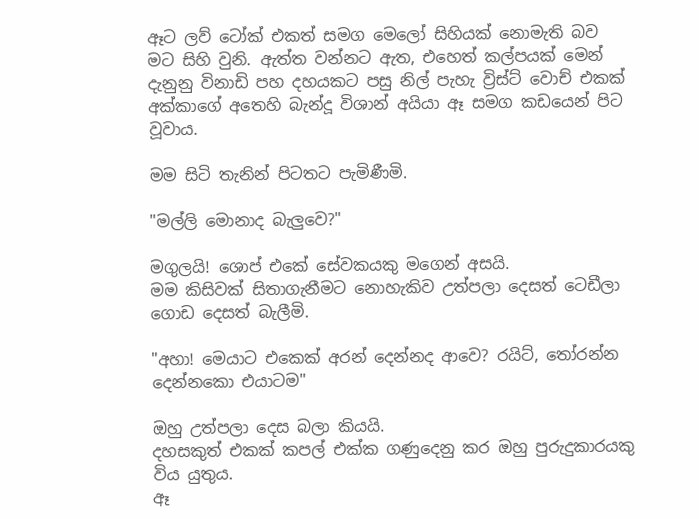ඈට ලව් ටෝක් එකත් සමග මෙලෝ සිහියක් නොමැති බව මට සිහි වුනි. ඇත්ත වන්නට ඇත, එහෙත් කල්පයක් මෙන් දැනුනු විනාඩි පහ දහයකට පසු නිල් පැහැ ව්‍රිස්ට් වොච් එකක් අක්කාගේ අතෙහි බැන්දූ විශාන් අයියා ඈ සමග කඩයෙන් පිට වූවාය.

මම සිටි තැනින් පිටතට පැමිණීමි.

"මල්ලි මොනාද බැලුවෙ?"

මගුලයි! ශොප් එකේ සේවකයකු මගෙන් අසයි.
මම කිසිවක් සිතාගැනීමට නොහැකිව උත්පලා දෙසත් ටෙඩීලා ගොඩ දෙසත් බැලීමි.

"අහා! මෙයාට එකෙක් අරන් දෙන්නද ආවෙ? රයිට්, තෝරන්න දෙන්නකො එයාටම"

ඔහු උත්පලා දෙස බලා කියයි.
දහසකුත් එකක් කපල් එක්ක ගණුදෙනු කර ඔහු පුරුදුකාරයකු විය යුතුය.
ඈ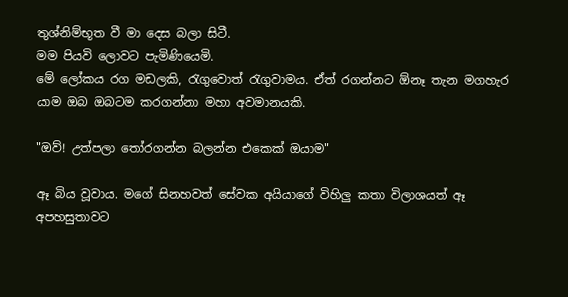තුශ්නිම්භූත වී මා දෙස බලා සිටී.
මම පියවි ලොවට පැමිණියෙමි.
මේ ලෝකය රග මඩලකි, රැගුවොත් රැගුවාමය. ඒත් රගන්නට ඕනෑ තැන මගහැර යාම ඔබ ඔබටම කරගන්නා මහා අවමානයකි.

"ඔව්! උත්පලා තෝරගන්න බලන්න එකෙක් ඔයාම"

ඈ බිය වූවාය. මගේ සිනහවත් සේවක අයියාගේ විහිලු කතා විලාශයත් ඈ අපහසුතාවට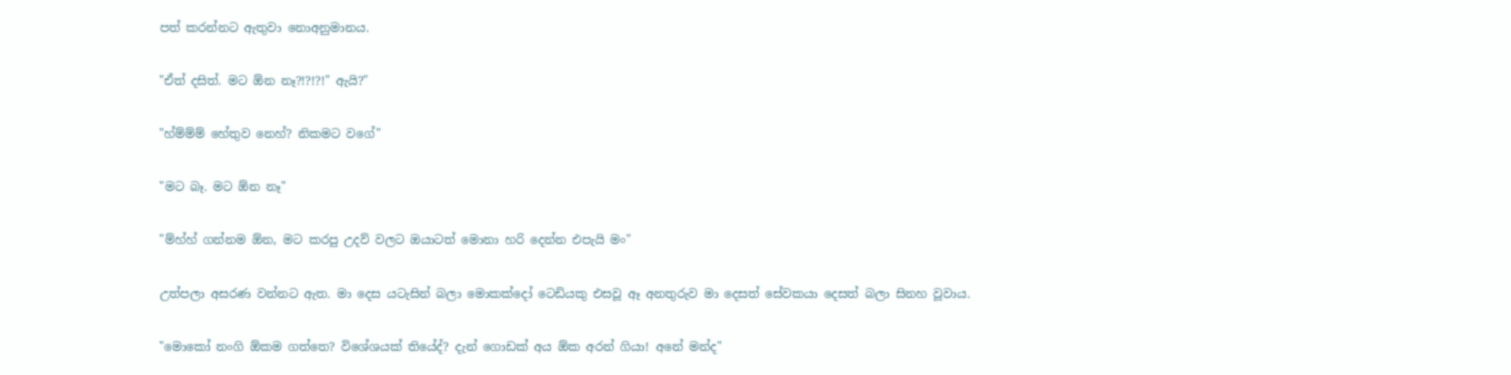පත් කරන්නට ඇතුවා නොඅනුමානය.

"ඒත් දසිත්. මට ඕන නෑ?!?!?!" ඇයි?"

"හ්ම්ම්ම් හේතුව නෙහ්? නිකමට වගේ"

"මට බෑ. මට ඕන නෑ"

"ම්හ්හ් ගන්නම ඕන, මට කරපු උදව් වලට ඔයාටත් මොනා හරි දෙන්න එපැයි මං"

උත්පලා අසරණ වන්නට ඇත. මා දෙස යටැසින් බලා මොකක්දෝ ටෙඩියකු එසවූ ඈ අනතුරුව මා දෙසත් සේවකයා දෙසත් බලා සිනහ වූවාය.

"මොකෝ නංගි ඕකම ගත්තෙ? විශේශයක් තියේද්? දැන් ගොඩක් අය ඕක අරන් ගියා! අනේ මන්ද"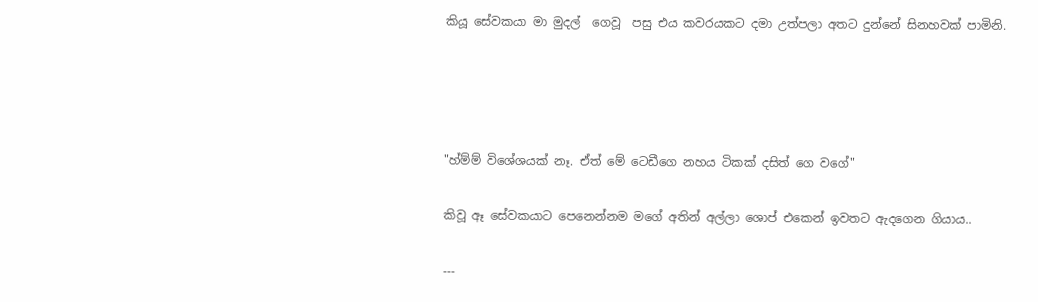කියූ සේවකයා මා මුදල්  ගෙවූ  පසු එය කවරයකට දමා උත්පලා අතට දුන්නේ සිනහවක් පාමිනි.




"හ්ම්ම් විශේශයක් නෑ. ඒත් මේ ටෙඩීගෙ නහය ටිකක් දසිත් ගෙ වගේ"

කිවූ ඈ සේවකයාට පෙනෙන්නම මගේ අතින් අල්ලා ශොප් එකෙන් ඉවතට ඇදගෙන ගියාය..

---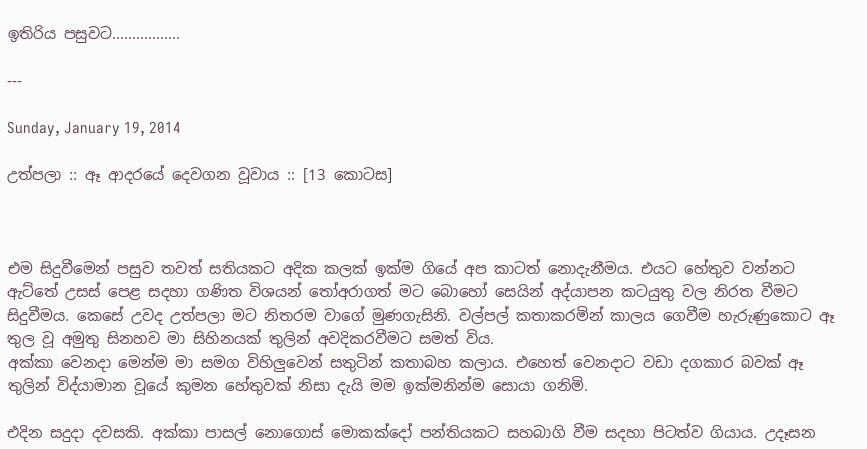ඉතිරිය පසුවට.................

---

Sunday, January 19, 2014

උත්පලා :: ඈ ආදරයේ දෙවගන වූවාය :: [13 කොටස]



එම සිදුවීමෙන් පසුව තවත් සතියකට අදික කලක් ඉක්ම ගියේ අප කාටත් නොදැනීමය. එයට හේතුව වන්නට ඇට්තේ උසස් පෙළ සදහා ගණිත විශයන් තෝඅරාගත් මට බොහෝ සෙයින් අද්යාපන කටයුතු වල නිරත වීමට සිදුවීමය. කෙසේ උවද උත්පලා මට නිතරම වාගේ මුණගැසිනි. වල්පල් කතාකරමින් කාලය ගෙවීම හැරුණුකොට ඈ තුල වූ අමුතු සිනහව මා සිහිනයක් තුලින් අවදිකරවීමට සමත් විය.
අක්කා වෙනදා මෙන්ම මා සමග විහිලුවෙන් සතුටින් කතාබහ කලාය. එහෙත් වෙනදාට වඩා දගකාර බවක් ඈ තුලින් විද්යාමාන වූයේ කුමන හේතුවක් නිසා දැයි මම ඉක්මනින්ම සොයා ගනිමි.

එදින සදුදා දවසකි. අක්කා පාසල් නොගොස් මොකක්දෝ පන්තියකට සහබාගි වීම සදහා පිටත්ව ගියාය. උදෑසන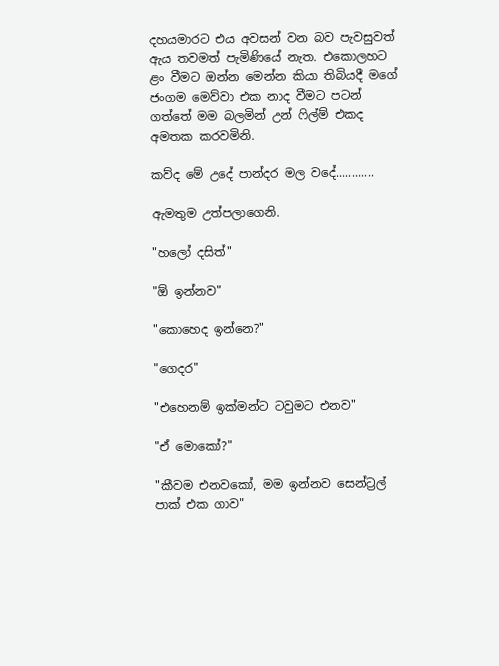දහයමාරට එය අවසන් වන බව පැවසුවත් ඇය තවමත් පැමිණියේ නැත. එකොලහට ළං වීමට ඔන්න මෙන්න කියා තිබියදී මගේ ජංගම මෙව්වා එක නාද වීමට පටන් ගත්තේ මම බලමින් උන් ෆිල්ම් එකද අමතක කරවමිනි.

කව්ද මේ උදේ පාන්දර මල වදේ............

ඇමතුම උත්පලාගෙනි.

"හලෝ දසිත්"

"ඕ ඉන්නව"

"කොහෙද ඉන්නෙ?"

"ගෙදර"

"එහෙනම් ඉක්මන්ට ටවුමට එනව"

"ඒ මොකෝ?"

"කීවම එනවකෝ, මම ඉන්නව සෙන්ට්‍රල් පාක් එක ගාව"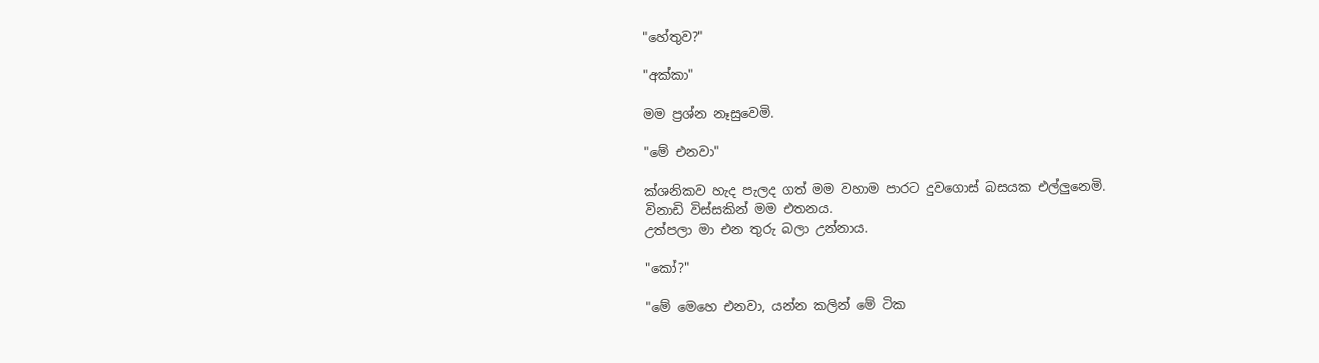"හේතුව?"

"අක්කා"

මම ප්‍රශ්න නෑසුවෙමි.

"මේ එනවා"

ක්ශනිකව හැද පැලද ගත් මම වහාම පාරට දුවගොස් බසයක එල්ලුනෙමි.
විනාඩි විස්සකින් මම එතනය.
උත්පලා මා එන තුරු බලා උන්නාය.

"කෝ?"

"මේ මෙහෙ එනවා, යන්න කලින් මේ ටික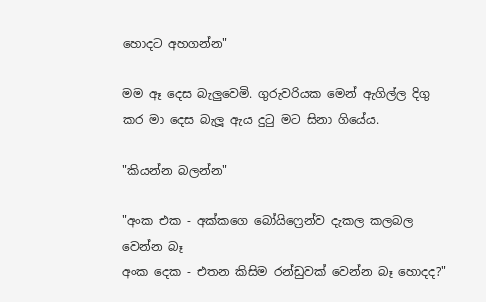හොදට අහගන්න"

මම ඈ දෙස බැලුවෙමි. ගුරුවරියක මෙන් ඇගිල්ල දිගු කර මා දෙස බැලූ ඇය දුටු මට සිනා ගියේය.

"කියන්න බලන්න"

"අංක එක - අක්කගෙ බෝයිෆ්‍රෙන්ව දැකල කලබල වෙන්න බෑ
අංක දෙක - එතන කිසිම රන්ඩුවක් වෙන්න බෑ හොදද?"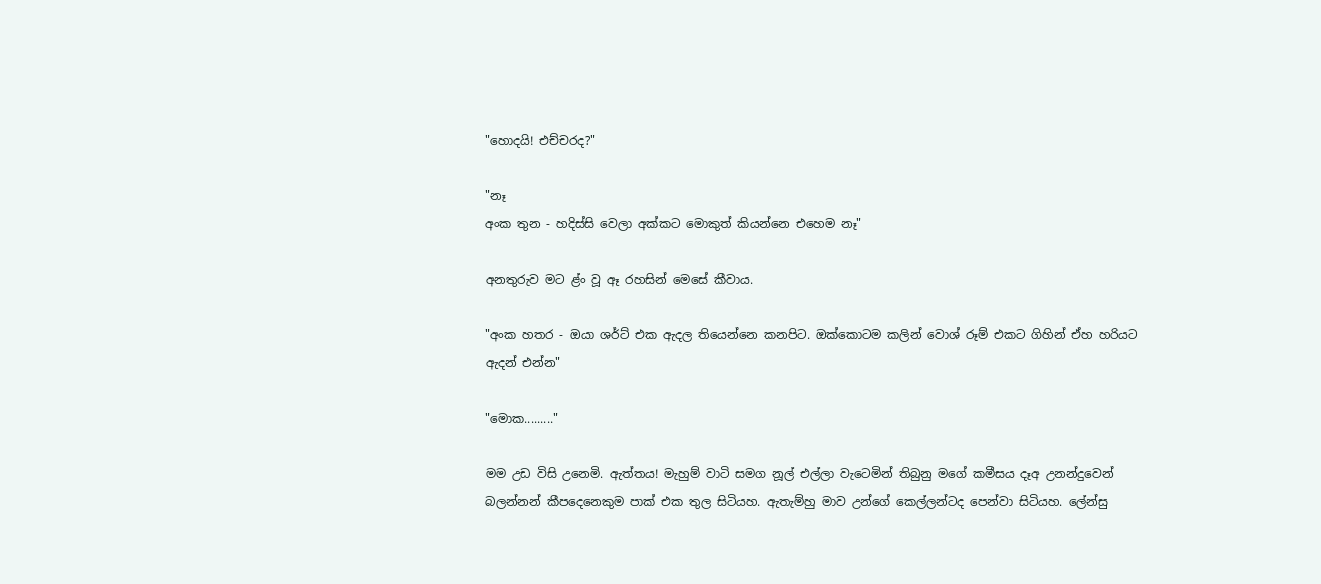"හොදයි! එච්චරද?"

"නෑ
අංක තුන - හදිස්සි වෙලා අක්කට මොකුත් කියන්නෙ එහෙම නෑ"

අනතුරුව මට ළ්ං වූ ඈ රහසින් මෙසේ කීවාය.

"අංක හතර - ඔයා ශර්ට් එක ඇදල තියෙන්නෙ කනපිට. ඔක්කොටම කලින් වොශ් රූම් එකට ගිහින් ඒහ හරියට ඇදන් එන්න"

"මොක........."

මම උඩ විසි උනෙමි. ඇත්තය! මැහුම් වාටි සමග නූල් එල්ලා වැටෙමින් තිබුනු මගේ කමීසය දෑඅ උනන්දුවෙන් බලන්නන් කීපදෙනෙකුම පාක් එක තුල සිටියහ. ඇතැම්හු මාව උන්ගේ කෙල්ලන්ටද පෙන්වා සිටියහ. ලේන්සු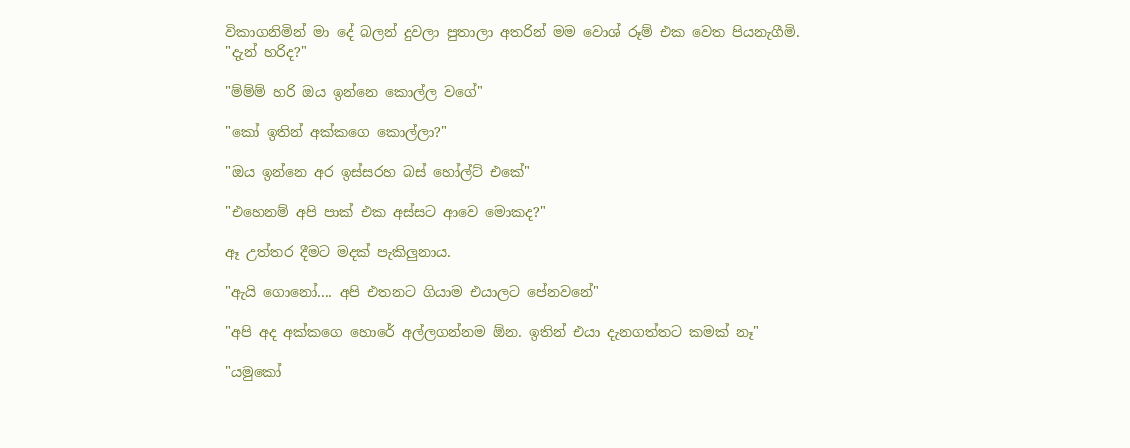විකාගනිමින් මා දේ බලන් දුවලා පුතාලා අතරින් මම වොශ් රූම් එක වෙත පියනැගීමි.
"දැන් හරිද?"

"ම්ම්ම් හරි ඔය ඉන්නෙ කොල්ල වගේ"

"කෝ ඉතින් අක්කගෙ කොල්ලා?"

"ඔය ඉන්නෙ අර ඉස්සරහ බස් හෝල්ට් එකේ"

"එහෙනම් අපි පාක් එක අස්සට ආවෙ මොකද?"

ඈ උත්තර දීමට මදක් පැකිලුනාය.

"ඇයි ගොනෝ.... අපි එතනට ගියාම එයාලට පේනවනේ"

"අපි අද අක්කගෙ හොරේ අල්ලගන්නම ඕන. ඉතින් එයා දැනගත්තට කමක් නෑ"

"යමුකෝ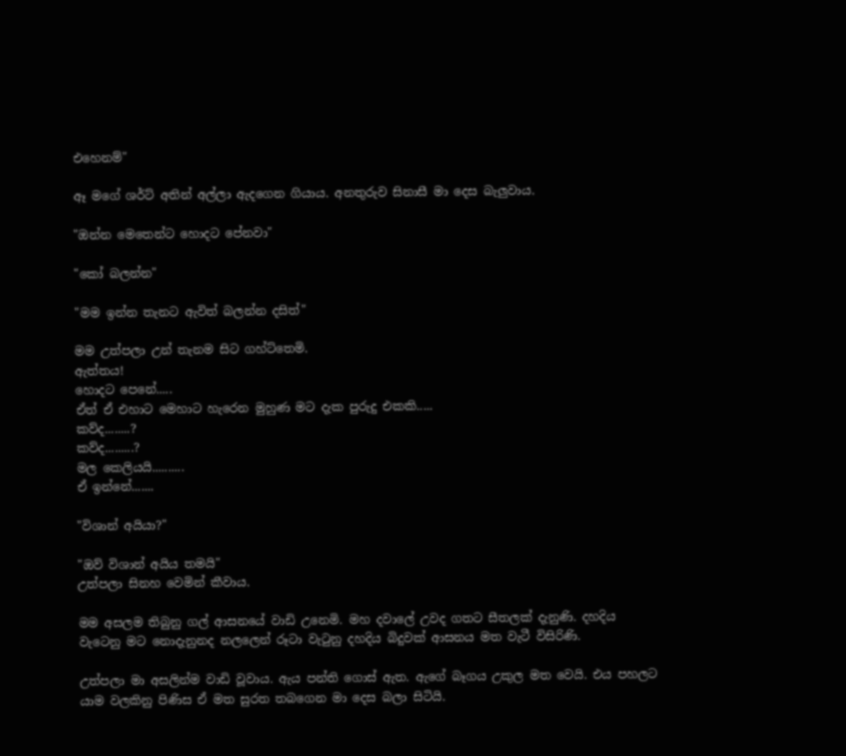එහෙනම්"

ඈ මගේ ශර්ට් අතින් අල්ලා ඇදගෙන ගියාය. අනතුරුව සිනාසී මා දෙස බැලුවාය.

"ඔන්න මෙතෙන්ට හොදට පේනවා"

"කෝ බලන්න"

"මම ඉන්න තැනට ඇවිත් බලන්න දසිත්"

මම උත්පලා උන් තැනම සිට ගහ්ට්තෙමි.
ඇත්තය!
හොදට පෙනේ.....
ඒත් ඒ එහාට මෙහාට හැරෙන මුහුණ මට දැක පුරුදු එකකි.....
කව්ද........?
කව්ද.........?
මල කෙලියයි..........
ඒ ඉන්නේ.......

"විශාන් අයියා?"

"ඔව් විශාන් අයිය තමයි"
උත්පලා සිනහ වෙමින් කීවාය.

මම අසලම තිබුනු ගල් ආසනයේ වාඩි උනෙමි. මහ දවාලේ උවද ගතට සීතලක් දැනුණි. දහදිය වැටෙනු මට නොදැනුනද නලලෙන් රූටා වැටුනු දහදිය බිදුවක් ආසනය මත වැටී විසිරිණි.

උත්පලා මා අසලින්ම වාඩි වූවාය. ඇය පන්ති ගොස් ඇත. ඇගේ බෑගය උකුල මත වෙයි. එය පහලට යාම වලකිනු පිණිස ඒ මත සුරත තබගෙන මා දෙස බලා සිටියි.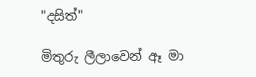"දසිත්"

මිතුරු ලීලාවෙන් ඈ මා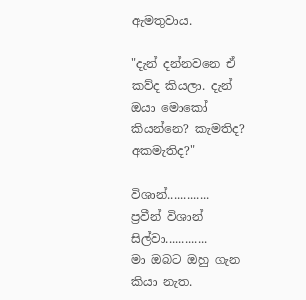ඇමතුවාය.

"දැන් දන්නවනෙ ඒ කව්ද කියලා. දැන් ඔයා මොකෝ කියන්නෙ? කැමතිද? අකමැතිද?"

විශාන්.............
ප්‍රවීන් විශාන් සිල්වා.............
මා ඔබට ඔහු ගැන කියා නැත.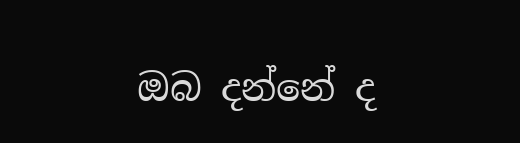ඔබ දන්නේ ද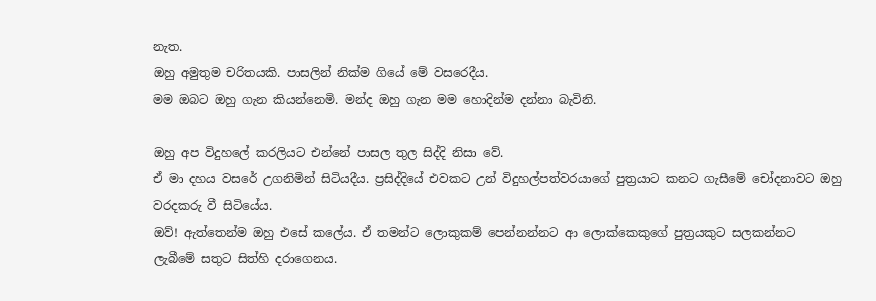නැත.
ඔහු අමුතුම චරිතයකි. පාසලින් නික්ම ගියේ මේ වසරෙදීය.
මම ඔබට ඔහු ගැන කියන්නෙමි. මන්ද ඔහු ගැන මම හොදින්ම දන්නා බැවිනි.

ඔහු අප විදුහලේ කරලියට එන්නේ පාසල තුල සිද්දි නිසා වේ.
ඒ මා දහය වසරේ උගනිමින් සිටියදීය. ප්‍රසිද්දියේ එවකට උන් විදුහල්පත්වරයාගේ පුත්‍රයාට කනට ගැසීමේ චෝදනාවට ඔහු වරදකරු වී සිටියේය.
ඔව්! ඇත්තෙන්ම ඔහු එසේ කලේය. ඒ තමන්ට ලොකුකම් පෙන්නන්නට ආ ලොක්කෙකුගේ පුත්‍රයකුට සලකන්නට ලැබීමේ සතුට සිත්හි දරාගෙනය.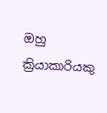ඔහු ක්‍රියාකාරියකු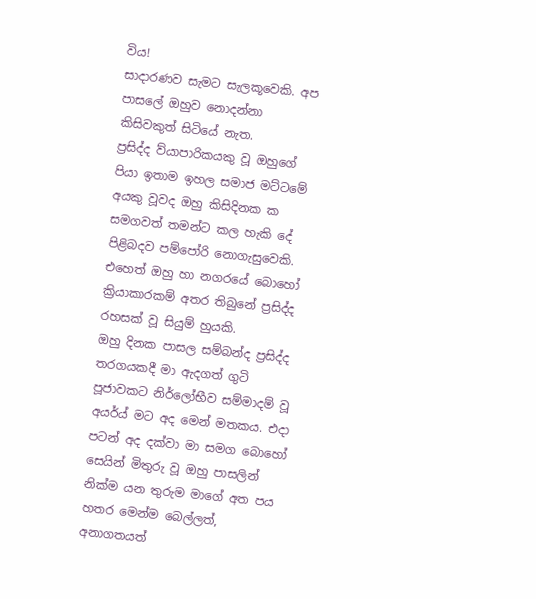විය!
සාදාරණව සැමට සැලකූවෙකි. අප පාසලේ ඔහුව නොදන්නා කිසිවකුත් සිටියේ නැත.
ප්‍රසිද්ද ව්යාපාරිකයකු වූ ඔහුගේ පියා ඉතාම ඉහල සමාජ මට්ටමේ අයකු වූවද ඔහු කිසිදිනක ක සමගවත් තමන්ට කල හැකි දේ පිළිබදව පම්පෝරි නොගැසුවෙකි.
එහෙත් ඔහු හා නගරයේ බොහෝ ක්‍රියාකාරකම් අතර තිබුනේ ප්‍රසිද්ද රහසක් වූ සියුම් හුයකි.
ඔහු දිනක පාසල සම්බන්ද ප්‍රසිද්ද තරගයකදී මා ඇදගත් ගුටි පූජාවකට නිර්ලෝභීව සම්මාදම් වූ අයර්ය් මට අද මෙන් මතකය. එදා පටන් අද දක්වා මා සමග බොහෝ සෙයින් මිතුරු වූ ඔහු පාසලින් නික්ම යන තුරුම මාගේ අත පය හතර මෙන්ම බෙල්ලත්, අනාගතයත්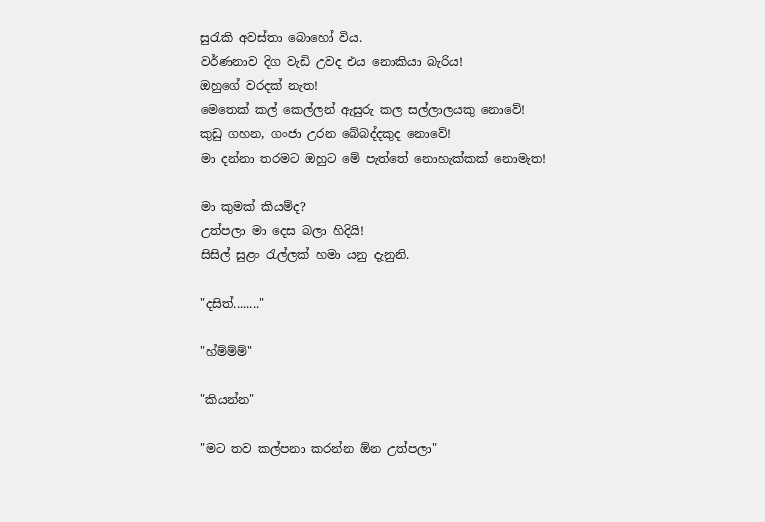සුරැකි අවස්තා බොහෝ විය.
වර්ණනාව දිග වැඩි උවද එය නොකියා බැරිය!
ඔහුගේ වරදක් නැත!
මෙතෙක් කල් කෙල්ලන් ඇසුරු කල සල්ලාලයකු නොවේ!
කුඩු ගහන, ගංජා උරන බේබද්දකුද නොවේ!
මා දන්නා තරමට ඔහුට මේ පැත්තේ නොහැක්කක් නොමැත!

මා කුමක් කියම්ද?
උත්පලා මා දෙස බලා හිදියි!
සිසිල් සුළං රැල්ලක් හමා යනු දැනුනි.

"දසිත්........"

"හ්ම්ම්ම්"

"කියන්න"

"මට තව කල්පනා කරන්න ඕන උත්පලා"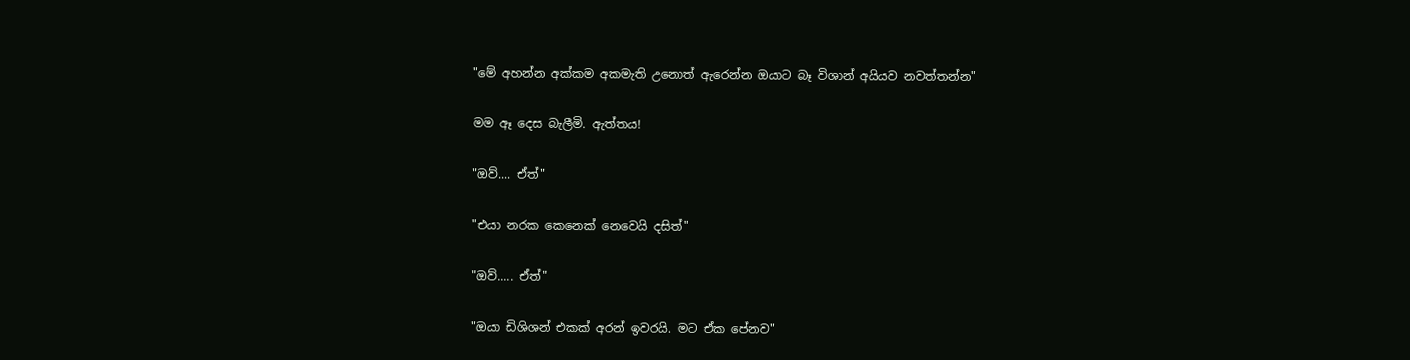"මේ අහන්න අක්කම අකමැති උනොත් ඇරෙන්න ඔයාට බෑ විශාන් අයියව නවත්තන්න"

මම ඈ දෙස බැලීමි. ඇත්තය!

"ඔව්.... ඒත්"

"එයා නරක කෙනෙක් නෙවෙයි දසිත්"

"ඔව්..... ඒත්"

"ඔයා ඩිශිශන් එකක් අරන් ඉවරයි. මට ඒක පේනව"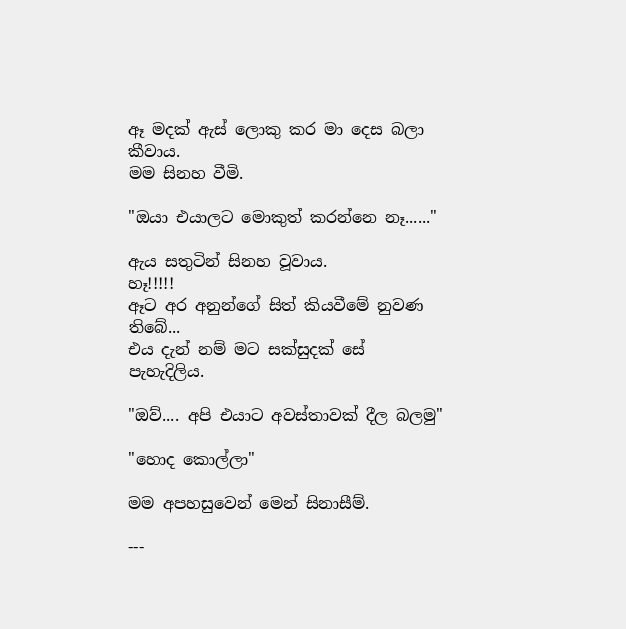ඈ මදක් ඇස් ලොකු කර මා දෙස බලා කීවාය.
මම සිනහ වීමි.

"ඔයා එයාලට මොකුත් කරන්නෙ නෑ......"

ඇය සතුටින් සිනහ වූවාය.
හෑ!!!!!
ඈට අර අනුන්ගේ සිත් කියවීමේ නුවණ තිබේ...
එය දැන් නම් මට සක්සුදක් සේ පැහැදිලිය.

"ඔව්.... අපි එයාට අවස්තාවක් දීල බලමු"

"හොද කොල්ලා"

මම අපහසුවෙන් මෙන් සිනාසීම්.

---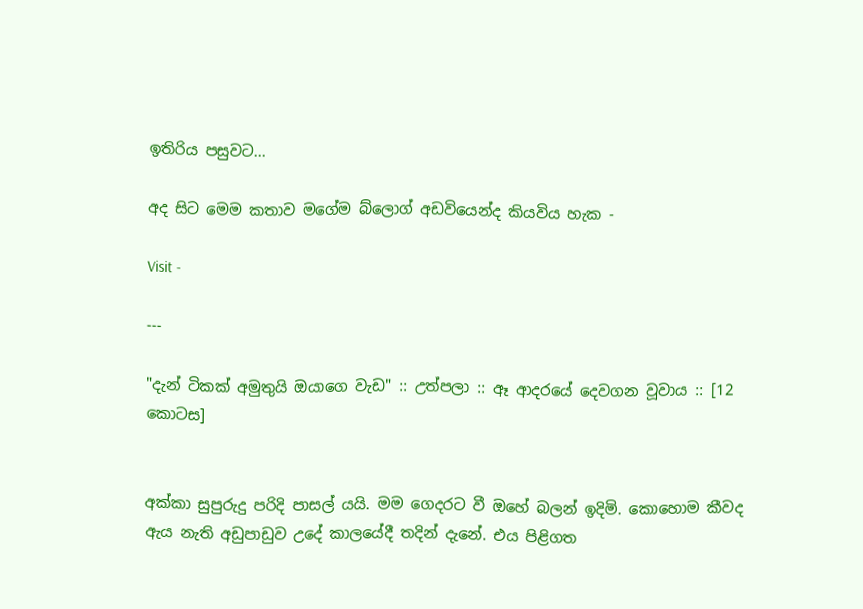ඉතිරිය පසුවට...

අද සිට මෙම කතාව මගේම බ්ලොග් අඩවියෙන්ද කියවිය හැක -

Visit -

---

"දැන් ටිකක් අමුතුයි ඔයාගෙ වැඩ" :: උත්පලා :: ඈ ආදරයේ දෙවගන වූවාය :: [12 කොටස]


අක්කා සුපුරුදු පරිදි පාසල් යයි. මම ගෙදරට වී ඔහේ බලන් ඉදිමි. කොහොම කීවද ඇය නැති අඩුපාඩුව උදේ කාලයේදී තදින් දැනේ. එය පිළිගත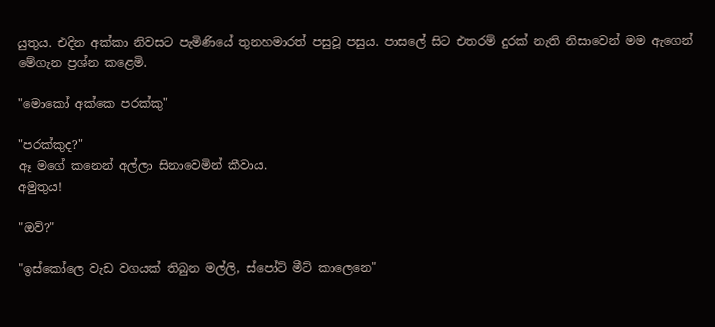යුතුය. එදින අක්කා නිවසට පැමිණියේ තුනහමාරත් පසුවූ පසුය. පාසලේ සිට එතරම් දුරක් නැති නිසාවෙන් මම ඇගෙන් මේගැන ප්‍රශ්න කළෙමි.

"මොකෝ අක්කෙ පරක්කු"

"පරක්කුද?"
ඈ මගේ කනෙන් අල්ලා සිනාවෙමින් කීවාය.
අමුතුය!

"ඔව්?"

"ඉස්කෝලෙ වැඩ වගයක් තිබුන මල්ලි, ස්පෝට් මීට් කාලෙනෙ"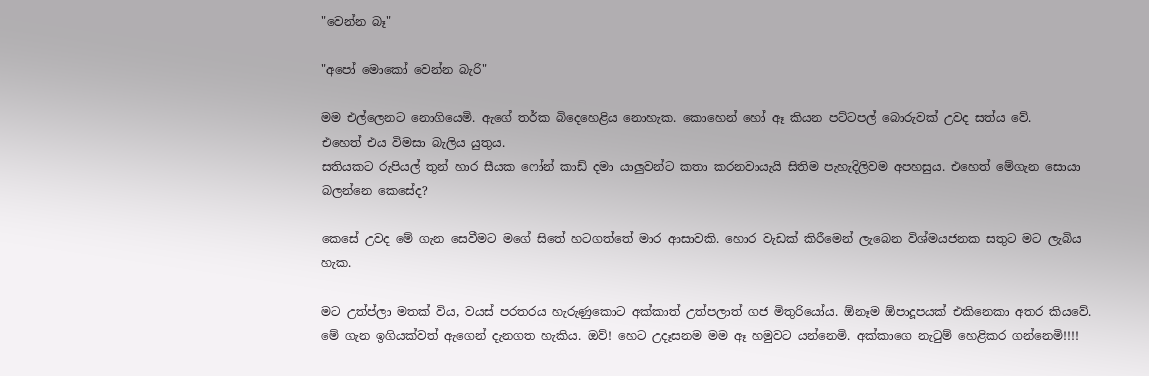"වෙන්න බෑ"

"අපෝ මොකෝ වෙන්න බැරි"

මම එල්ලෙනට නොගියෙමි. ඇගේ තර්ක බිදෙහෙළිය නොහැක. කොහෙන් හෝ ඈ කියන පට්ටපල් බොරුවක් උවද සත්ය වේ.
එහෙත් එය විමසා බැලිය යුතුය.
සතියකට රුපියල් තුන් හාර සීයක ෆෝන් කාඩ් දමා යාලුවන්ට කතා කරනවායැයි සිතිම පැහැදිලිවම අපහසුය. එහෙත් මේගැන සොයා බලන්නෙ කෙසේද?

කෙසේ උවද මේ ගැන සෙවීමට මගේ සිතේ හටගත්තේ මාර ආසාවකි. හොර වැඩක් කිරීමෙන් ලැබෙන විශ්මයජනක සතුට මට ලැබිය හැක.

මට උත්ප්ලා මතක් විය, වයස් පරතරය හැරුණුකොට අක්කාත් උත්පලාත් ගජ මිතුරියෝය. ඕනෑම ඕපාදූපයක් එකිනෙකා අතර කියවේ. මේ ගැන ඉගියක්වත් ඇගෙන් දැනගත හැකිය. ඔව්! හෙට උදෑසනම මම ඈ හමුවට යන්නෙමි. අක්කාගෙ නැටුම් හෙළිකර ගන්නෙමි!!!!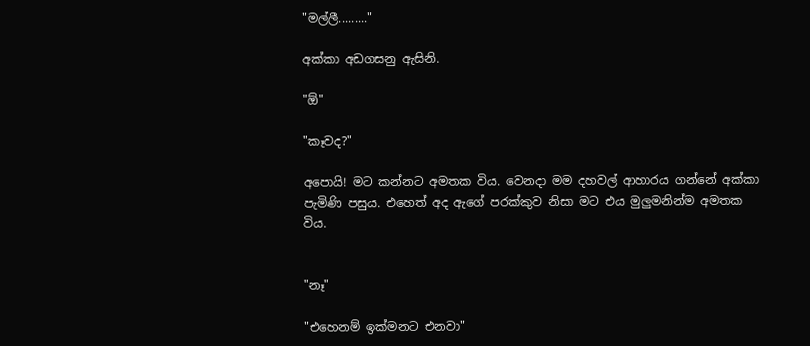"මල්ලී........."

අක්කා අඩගසනු ඇසිනි.

"ඕ"

"කෑවද?"

අපොයි! මට කන්නට අමතක විය. වෙනදා මම දහවල් ආහාරය ගන්නේ අක්කා පැමිණි පසුය. එහෙත් අද ඇගේ පරක්කුව නිසා මට එය මුලුමනින්ම අමතක විය.


"නෑ"

"එහෙනම් ඉක්මනට එනවා"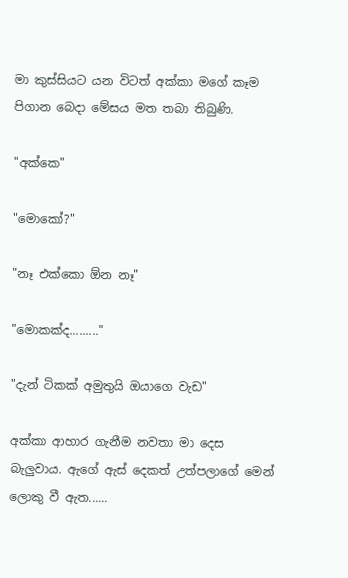මා කුස්සියට යන විටත් අක්කා මගේ කෑම පිගාන බෙදා මේසය මත තබා තිබුණි.

"අක්කෙ"

"මොකෝ?"

"නෑ එක්කො ඕන නෑ"

"මොකක්ද........."

"දැන් ටිකක් අමුතුයි ඔයාගෙ වැඩ"

අක්කා ආහාර ගැනීම නවතා මා දෙස බැලුවාය. ඇගේ ඇස් දෙකත් උත්පලාගේ මෙන් ලොකු වී ඇත......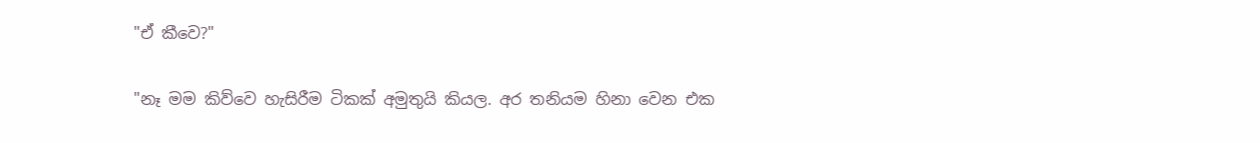"ඒ කීවෙ?"

"නෑ මම කිව්වෙ හැසිරීම ටිකක් අමුතුයි කියල. අර තනියම හිනා වෙන එක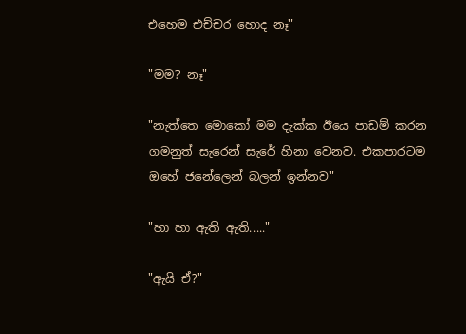එහෙම එච්චර හොද නෑ"

"මම? නෑ"

"නැත්තෙ මොකෝ මම දැක්ක ඊයෙ පාඩම් කරන ගමනුත් සැරෙන් සැරේ හිනා වෙනව. එකපාරටම ඔහේ ජනේලෙන් බලන් ඉන්නව"

"හා හා ඇති ඇති....."

"ඇයි ඒ?"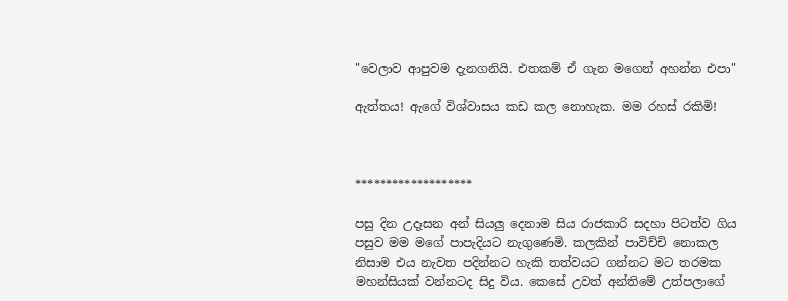"වෙලාව ආපුවම දැනගනියි. එතකම් ඒ ගැන මගෙන් අහන්න එපා"

ඇත්තය! ඇගේ විශ්වාසය කඩ කල නොහැක. මම රහස් රකිමි!



*******************

පසු දින උදෑසන අන් සියලු දෙනාම සිය රාජකාරි සදහා පිටත්ව ගිය පසුව මම මගේ පාපැදියට නැගුණෙමි. කලකින් පාවිච්චි නොකල නිසාම එය නැවත පදින්නට හැකි තත්වයට ගන්නට මට තරමක මහන්සියක් වන්නටද සිදු විය. කෙසේ උවත් අන්තිමේ උත්පලාගේ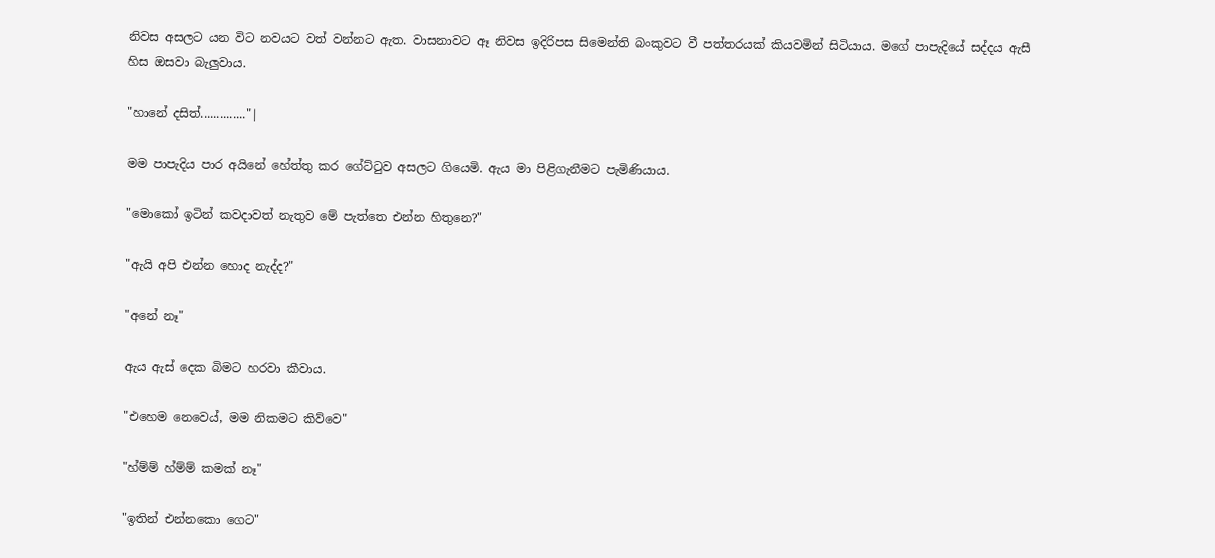නිවස අසලට යන විට නවයට වත් වන්නට ඇත. වාසනාවට ඈ නිවස ඉදිරිපස සිමෙන්ති බංකුවට වී පත්තරයක් කියවමින් සිටියාය. මගේ පාපැදියේ සද්දය ඇසී හිස ඔසවා බැලුවාය.

"හානේ දසිත්.............."|

මම පාපැදිය පාර අයිනේ හේත්තු කර ගේට්ටුව අසලට ගියෙමි. ඇය මා පිළිගැනීමට පැමිණියාය.

"මොකෝ ඉටින් කවදාවත් නැතුව මේ පැත්තෙ එන්න හිතුනෙ?"

"ඇයි අපි එන්න හොද නැද්ද?"

"අනේ නෑ"

ඇය ඇස් දෙක බිමට හරවා කීවාය.

"එහෙම නෙවෙය්, මම නිකමට කිව්වෙ"

"හ්ම්ම් හ්ම්ම් කමක් නෑ"

"ඉතින් එන්නකො ගෙට"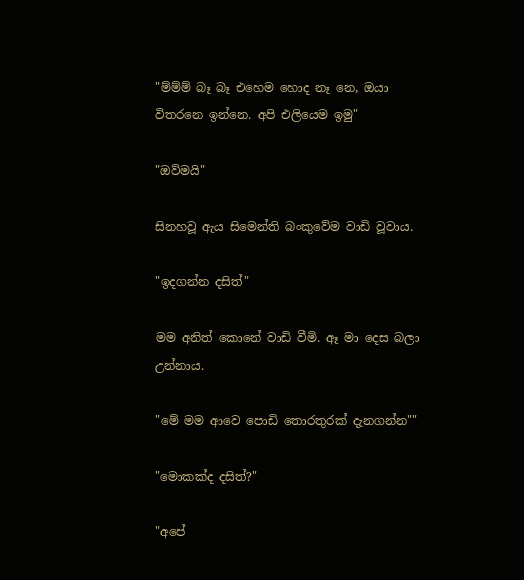"ම්ම්ම් බෑ බෑ එහෙම හොද නෑ නෙ, ඔයා විතරනෙ ඉන්නෙ. අපි එලියෙම ඉමු"

"ඔව්මයි"

සිනහවූ ඇය සිමෙන්ති බංකුවේම වාඩි වූවාය.

"ඉදගන්න දසිත්"

මම අනිත් කොනේ වාඩි වීමි. ඈ මා දෙස බලා උන්නාය.

"මේ මම ආවෙ පොඩි තොරතුරක් දැනගන්න""

"මොකක්ද දසිත්?"

"අපේ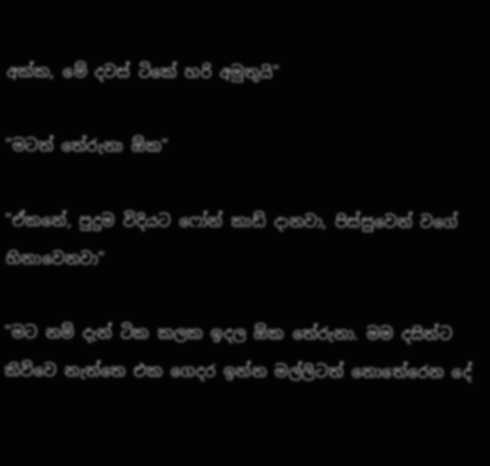අක්ක, මේ දවස් ටිකේ හරි අමුතුයි"

"මටත් තේරුනා ඕක"

"ඒකනේ, පුදුම විදියට ෆෝන් කාඩ් දානවා, පිස්සුවෙන් වගේ හිනාවෙනවා"

"මට නම් දැන් ටික කලක ඉදල ඕක තේරුනා. මම දසිත්ට කිව්වෙ නැත්තෙ එක ගෙදර ඉන්න මල්ලිටත් නොතේරෙන දේ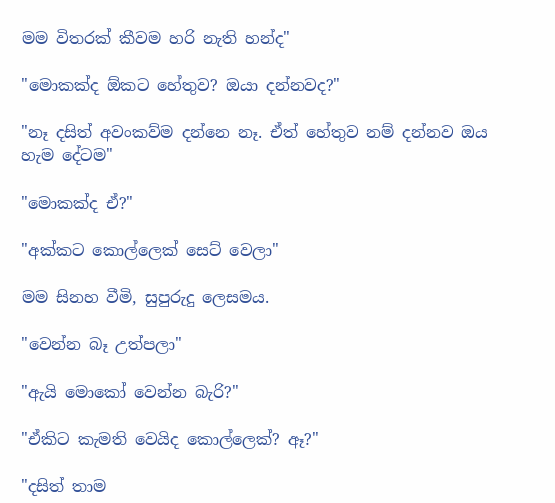මම විතරක් කීවම හරි නැති හන්ද"

"මොකක්ද ඕකට හේතුව? ඔයා දන්නවද?"

"නෑ දසිත් අවංකව්ම දන්නෙ නෑ. ඒත් හේතුව නම් දන්නව ඔය හැම දේටම"

"මොකක්ද ඒ?"

"අක්කට කොල්ලෙක් සෙට් වෙලා"

මම සිනහ වීමි, සුපුරුදු ලෙසමය.

"වෙන්න බෑ උත්පලා"

"ඇයි මොකෝ වෙන්න බැරි?"

"ඒකිට කැමති වෙයිද කොල්ලෙක්? ඈ?"

"දසිත් තාම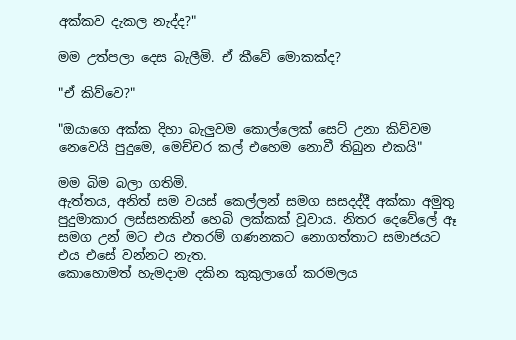අක්කව දැකල නැද්ද?"

මම උත්පලා දෙස බැලීමි. ඒ කීවේ මොකක්ද?

"ඒ කිව්වෙ?"

"ඔයාගෙ අක්ක දිහා බැලුවම කොල්ලෙක් සෙට් උනා කිව්වම නෙවෙයි පුදුමෙ, මෙච්චර කල් එහෙම නොවී තිබුන එකයි"

මම බිම බලා ගතිමි.
ඇත්තය, අනිත් සම වයස් කෙල්ලන් සමග සසදද්දී අක්කා අමුතු පුදුමාකාර ලස්සනකින් හෙබි ලක්කක් වූවාය. නිතර දෙවේලේ ඈ සමග උන් මට එය එතරම් ගණනකට නොගත්තාට සමාජයට එය එසේ වන්නට නැත.
කොහොමත් හැමදාම දකින කුකුලාගේ කරමලය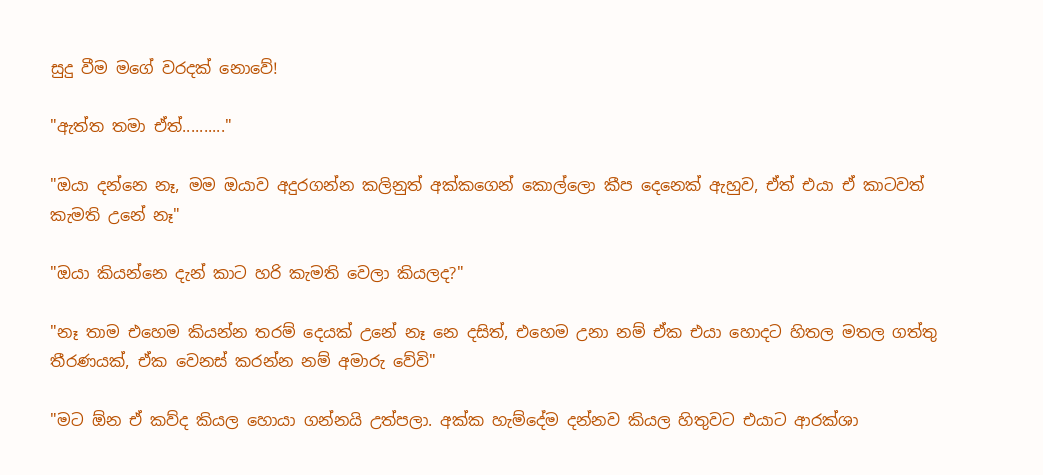සුදු වීම මගේ වරදක් නොවේ!

"ඇත්ත තමා ඒත්.........."

"ඔයා දන්නෙ නෑ, මම ඔයාව අදුරගන්න කලිනුත් අක්කගෙන් කොල්ලො කීප දෙනෙක් ඇහුව, ඒත් එයා ඒ කාටවත් කැමති උනේ නෑ"

"ඔයා කියන්නෙ දැන් කාට හරි කැමති වෙලා කියලද?"

"නෑ තාම එහෙම කියන්න තරම් දෙයක් උනේ නෑ නෙ දසිත්, එහෙම උනා නම් ඒක එයා හොදට හිතල මතල ගත්තු තීරණයක්, ඒක වෙනස් කරන්න නම් අමාරු වේවි"

"මට ඕන ඒ කව්ද කියල හොයා ගන්නයි උත්පලා. අක්ක හැම්දේම දන්නව කියල හිතුවට එයාට ආරක්ශා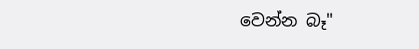වෙන්න බෑ"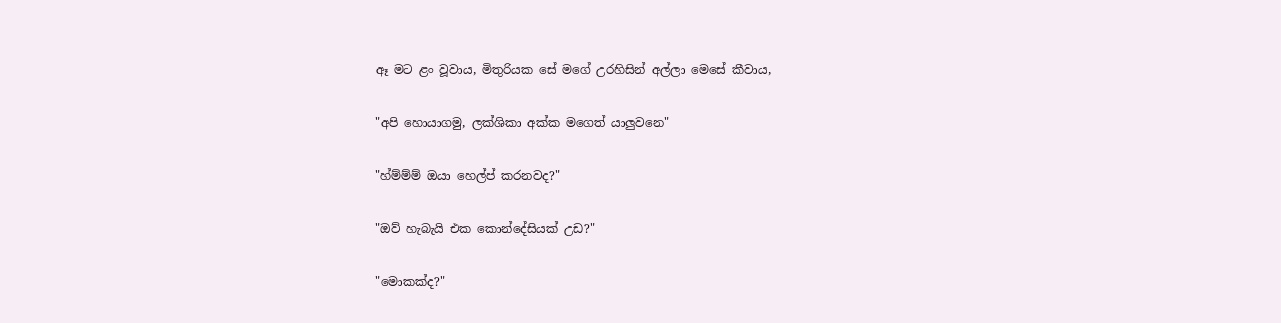ඈ මට ළං වූවාය, මිතුරියක සේ මගේ උරහිසින් අල්ලා මෙසේ කීවාය,

"අපි හොයාගමු, ලක්ශිකා අක්ක මගෙත් යාලුවනෙ"

"හ්ම්ම්ම් ඔයා හෙල්ප් කරනවද?"

"ඔව් හැබැයි එක කොන්දේසියක් උඩ?"

"මොකක්ද?"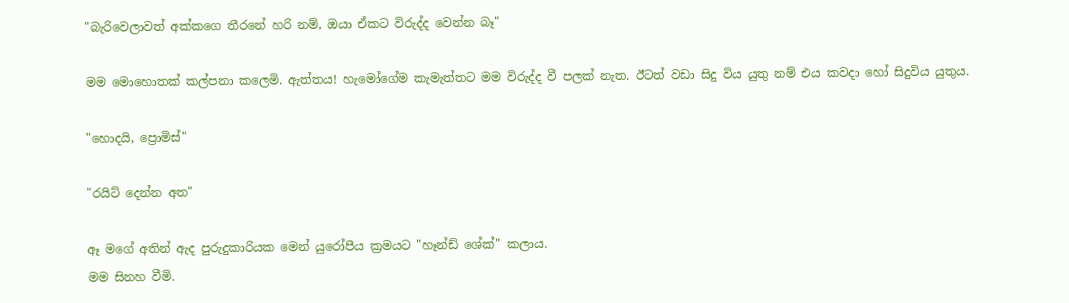"බැරිවෙලාවත් අක්කගෙ තීරනේ හරි නම්, ඔයා ඒකට විරුද්ද වෙන්න බෑ"

මම මොහොතක් කල්පනා කලෙමි. ඇත්තය! හැමෝගේම කැමැත්තට මම විරුද්ද වී පලක් නැත. ඊටත් වඩා සිදු විය යුතු නම් එය කවදා හෝ සිදුවිය යුතුය.

"හොදයි, ප්‍රොමිස්"

"රයිට් දෙන්න අත"

ඈ මගේ අතින් ඇද පුරුදුකාරියක මෙන් යුරෝපීය ක්‍රමයට "හෑන්ඩ් ශේක්" කලාය.
මම සිනහ වීමි.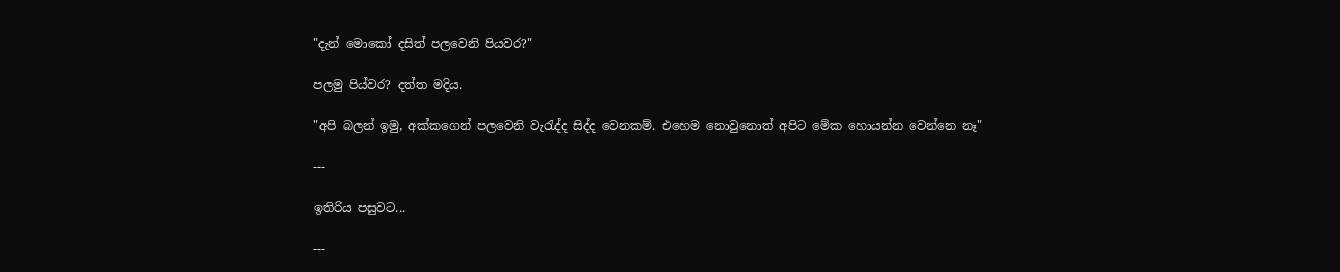"දැන් මොකෝ දසිත් පලවෙනි පියවර?"

පලමු පිය්වර? දත්ත මදිය.

"අපි බලන් ඉමු, අක්කගෙන් පලවෙනි වැරැද්ද සිද්ද වෙනකම්. එහෙම නොවුනොත් අපිට මේක හොයන්න වෙන්නෙ නෑ"

---

ඉතිරිය පසුවට...

---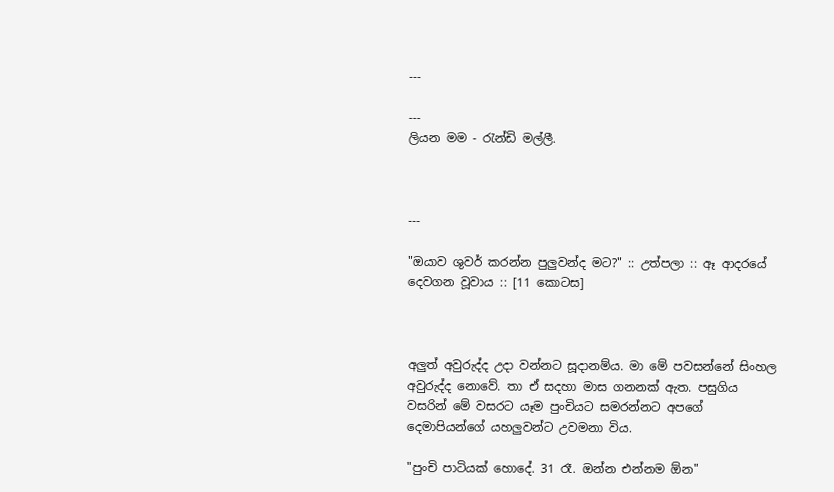---

---
ලියන මම - රැන්ඩි මල්ලී.



---

"ඔයාව ශුවර් කරන්න පුලුවන්ද මට?" :: උත්පලා :: ඈ ආදරයේ දෙවගන වූවාය :: [11 කොටස]



අලුත් අවුරුද්ද උදා වන්නට සූදානම්ය. මා මේ පවසන්නේ සිංහල අවුරුද්ද නොවේ. තා ඒ සදහා මාස ගනනක් ඇත. පසුගිය වසරින් මේ වසරට යෑම පුංචියට සමරන්නට අපගේ දෙමාපියන්ගේ යහලුවන්ට උවමනා විය.

"පුංචි පාටියක් හොදේ. 31 රෑ. ඔන්න එන්නම ඕන"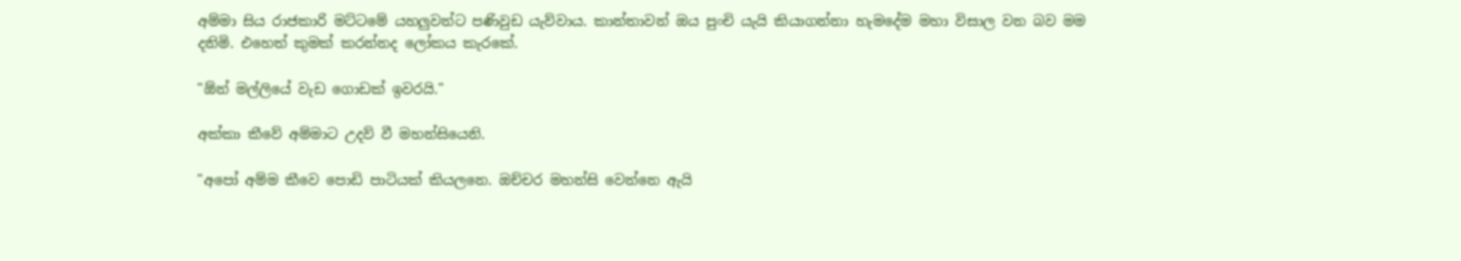අම්මා සිය රාජකාරි මට්ටමේ යහලුවන්ට පණිවුඩ යැව්වාය. කාන්තාවන් ඔය පුංචි යැයි කියාගන්නා හැමදේම මහා විසාල වන බව මම දනිමි. එහෙත් කුමක් කරන්නද ලෝකය කැරකේ.

"ඕන් මල්ලියේ වැඩ ගොඩක් ඉවරයි."

අක්කා කීවේ අම්මාට උදව් වී මහන්සියෙනි.

"අපෝ අම්ම කීවෙ පොඩි පාටියක් කියලනෙ. ඔච්චර මහන්සි වෙන්නෙ ඇයි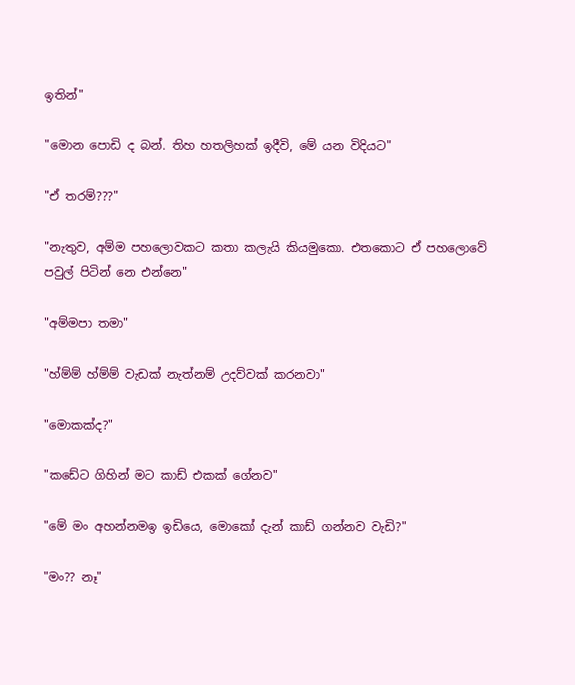ඉතින්"

"මොන පොඩි ද බන්. තිහ හතලිහක් ඉදීවි, මේ යන විදියට"

"ඒ තරම්???"

"නැතුව, අම්ම පහලොවකට කතා කලැයි කියමුකො. එතකොට ඒ පහලොවේ පවුල් පිටින් නෙ එන්නෙ"

"අම්මපා තමා"

"හ්ම්ම් හ්ම්ම් වැඩක් නැත්නම් උදව්වක් කරනවා"

"මොකක්ද?"

"කඩේට ගිහින් මට කාඩ් එකක් ගේනව"

"මේ මං අහන්නමඉ ඉඩියෙ, මොකෝ දැන් කාඩ් ගන්නව වැඩි?"

"මං?? නෑ"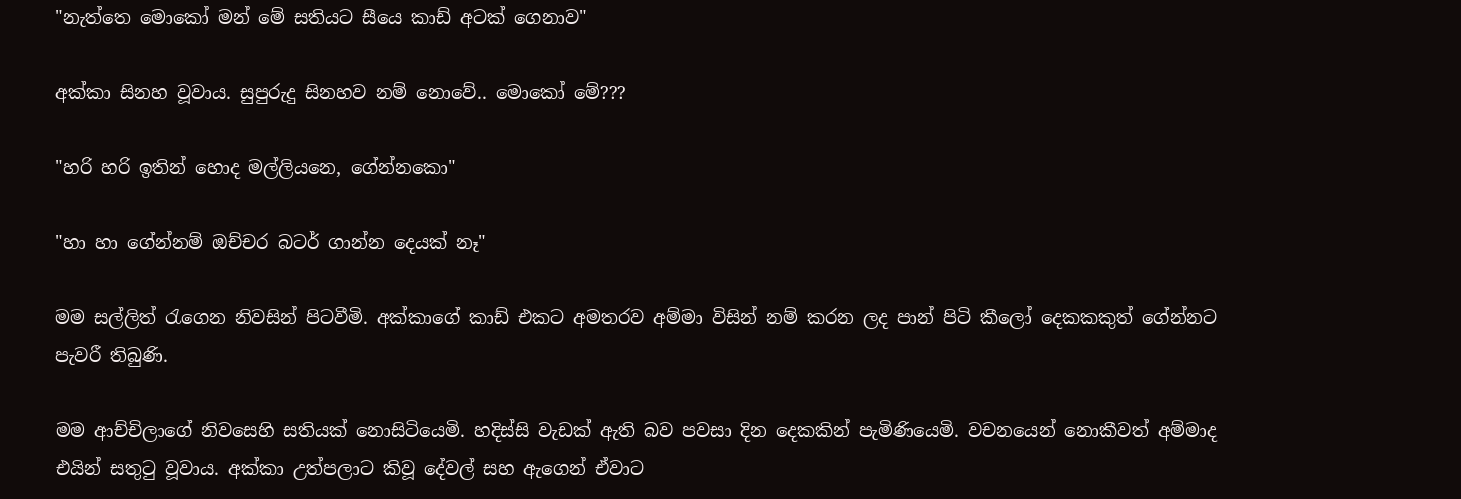"නැත්තෙ මොකෝ මන් මේ සතියට සීයෙ කාඩ් අටක් ගෙනාව"

අක්කා සිනහ වූවාය. සුපුරුදු සිනහව නම් නොවේ.. මොකෝ මේ???

"හරි හරි ඉතින් හොද මල්ලියනෙ, ගේන්නකො"

"හා හා ගේන්නම් ඔච්චර බටර් ගාන්න දෙයක් නෑ"

මම සල්ලිත් රැගෙන නිවසින් පිටවීමි. අක්කාගේ කාඩ් එකට අමතරව අම්මා විසින් නම් කරන ලද පාන් පිටි කීලෝ දෙකකකුත් ගේන්නට පැවරී තිබුණි.

මම ආච්චිලාගේ නිවසෙහි සතියක් නොසිටියෙමි. හදිස්සි වැඩක් ඇති බව පවසා දින දෙකකින් පැමිණියෙමි. වචනයෙන් නොකීවත් අම්මාද එයින් සතුටු වූවාය. අක්කා උත්පලාට කිවූ දේවල් සහ ඇගෙන් ඒවාට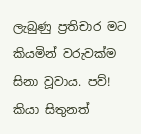ලැබුණු ප්‍රතිචාර මට කියමින් වරුවක්ම සිනා වූවාය. පව්! කියා සිතුනත්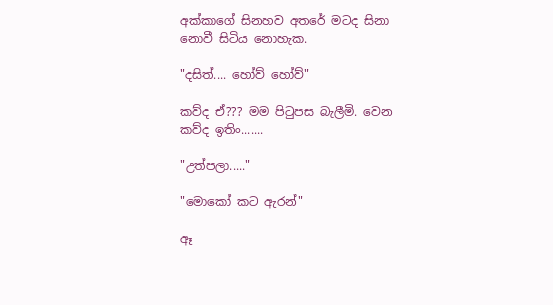අක්කාගේ සිනහව අතරේ මටද සිනා නොවී සිටිය නොහැක.

"දසිත්.... හෝව් හෝව්"

කව්ද ඒ??? මම පිටුපස බැලීමි. වෙන කව්ද ඉතිං.......

"උත්පලා....."

"මොකෝ කට ඇරන්"

ඈ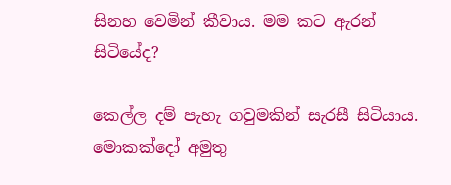සිනහ වෙමින් කීවාය. මම කට ඇරන් සිටියේද?

කෙල්ල දම් පැහැ ගවුමකින් සැරසී සිටියාය. මොකක්දෝ අමුතු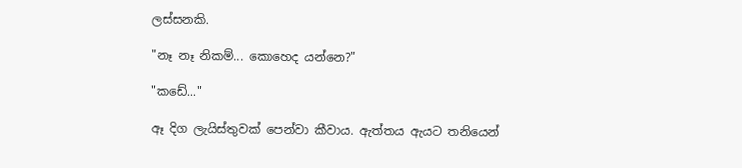ලස්සනකි.

"නෑ නෑ නිකම්... කොහෙද යන්නෙ?"

"කඩේ..."

ඈ දිග ලැයිස්තුවක් පෙන්වා කීවාය. ඇත්තය ඇයට තනියෙන්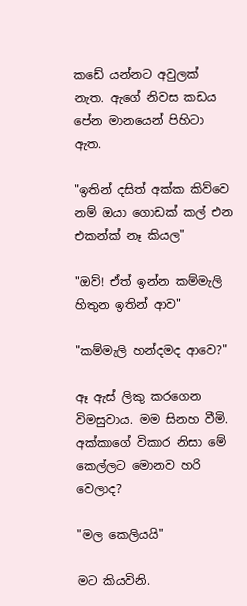කඩේ යන්නට අවුලක් නැත. ඇගේ නිවස කඩය පේන මානයෙන් පිහිටා ඇත.

"ඉතින් දසිත් අක්ක කිව්වෙ නම් ඔයා ගොඩක් කල් එන එකන්ක් නෑ කියල"

"ඔව්! ඒත් ඉන්න කම්මැලි හිතුන ඉතින් ආව"

"කම්මැලි හන්දමද ආවෙ?"

ඈ ඇස් ලිකු කරගෙන විමසුවාය. මම සිනහ වීමි. අක්කාගේ විකාර නිසා මේ කෙල්ලට මොනව හරි වෙලාද?

"මල කෙලියයි"

මට කියවිනි.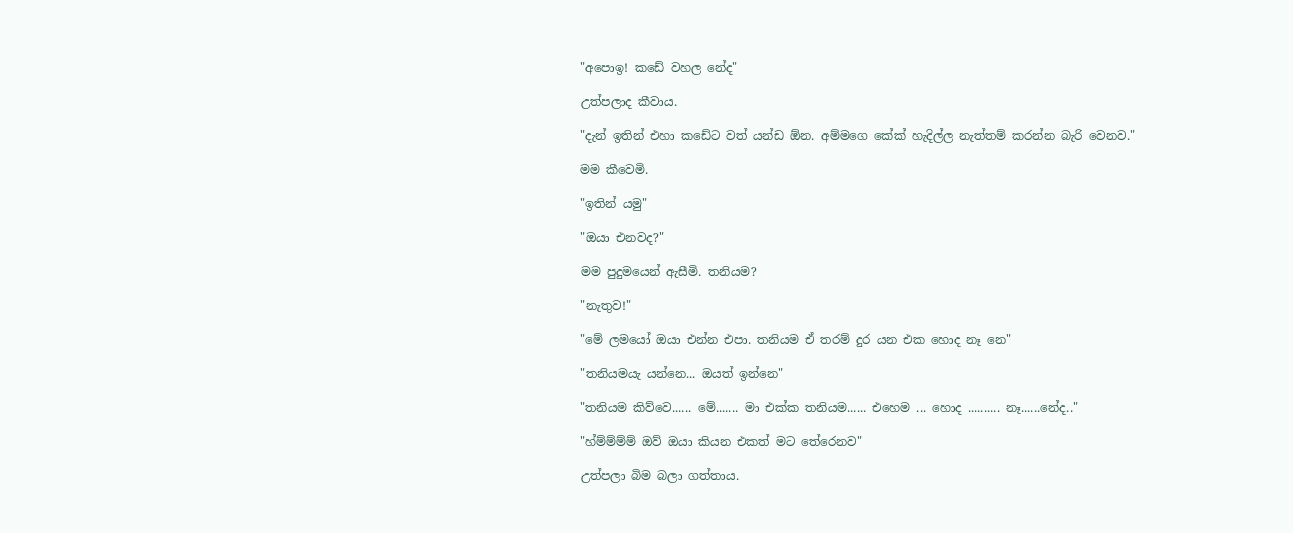"අපොඉ! කඩේ වහල නේද"

උත්පලාද කීවාය.

"දැන් ඉතින් එහා කඩේට වත් යන්ඩ ඕන. අම්මගෙ කේක් හැදිල්ල නැත්තම් කරන්න බැරි වෙනව."

මම කීවෙමි.

"ඉතින් යමු"

"ඔයා එනවද?"

මම පුදුමයෙන් ඇසීමි. තනියම?

"නැතුව!"

"මේ ලමයෝ ඔයා එන්න එපා. තනියම ඒ තරම් දුර යන එක හොද නෑ නෙ"

"තනියමයැ යන්නෙ... ඔයත් ඉන්නෙ"

"තනියම කිව්වෙ...... මේ....... මා එක්ක තනියම...... එහෙම ... හොද .......... නෑ......නේද.."

"හ්ම්ම්ම්ම් ඔව් ඔයා කියන එකත් මට තේරෙනව"

උත්පලා බිම බලා ගත්තාය.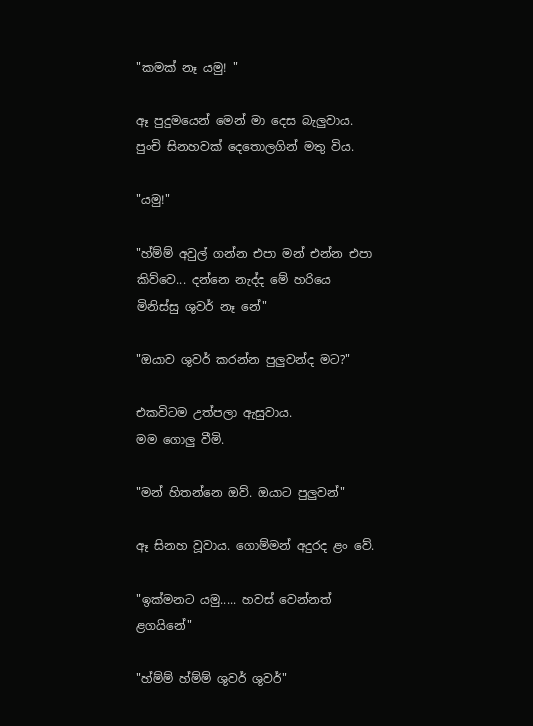"කමක් නෑ යමු! "

ඈ පුදුමයෙන් මෙන් මා දෙස බැලුවාය. පුංචි සිනහවක් දෙතොලගින් මතු විය.

"යමු!"

"හ්ම්ම් අවුල් ගන්න එපා මන් එන්න එපා කිව්වෙ... දන්නෙ නැද්ද මේ හරියෙ මිනිස්සු ශුවර් නෑ නේ"

"ඔයාව ශුවර් කරන්න පුලුවන්ද මට?"

එකවිටම උත්පලා ඇසුවාය.
මම ගොලු වීමි.

"මන් හිතන්නෙ ඔව්. ඔයාට පුලුවන්"

ඈ සිනහ වූවාය. ගොම්මන් අදුරද ළං වේ.

"ඉක්මනට යමු..... හවස් වෙන්නත් ළගයිනේ"

"හ්ම්ම් හ්ම්ම් ශුවර් ශුවර්"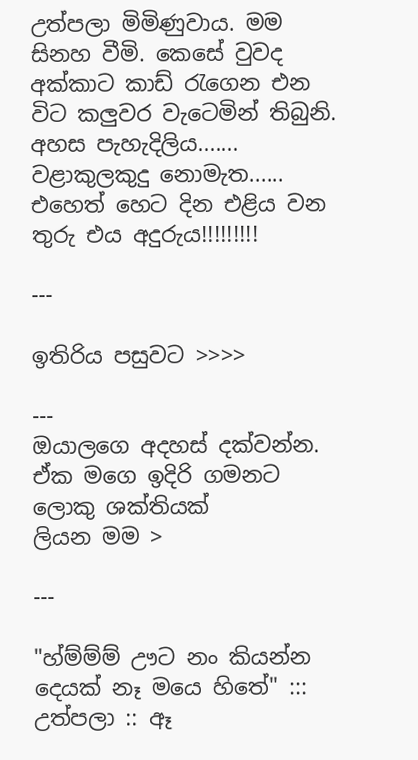උත්පලා මිමිණුවාය. මම සිනහ වීමි. කෙසේ වුවද අක්කාට කාඩ් රැගෙන එන විට කලුවර වැටෙමින් තිබුනි.
අහස පැහැදිලිය....... වළාකුලකුදු නොමැත...... එහෙත් හෙට දින එළිය වන තුරු එය අදුරුය!!!!!!!!!

---

ඉතිරිය පසුවට >>>>

---
ඔයාලගෙ අදහස් දක්වන්න. ඒක මගෙ ඉදිරි ගමනට ලොකු ශක්තියක්
ලියන මම >

---

"හ්ම්ම්ම් ඌට නං කියන්න දෙයක් නෑ මයෙ හිතේ" ::: උත්පලා :: ඈ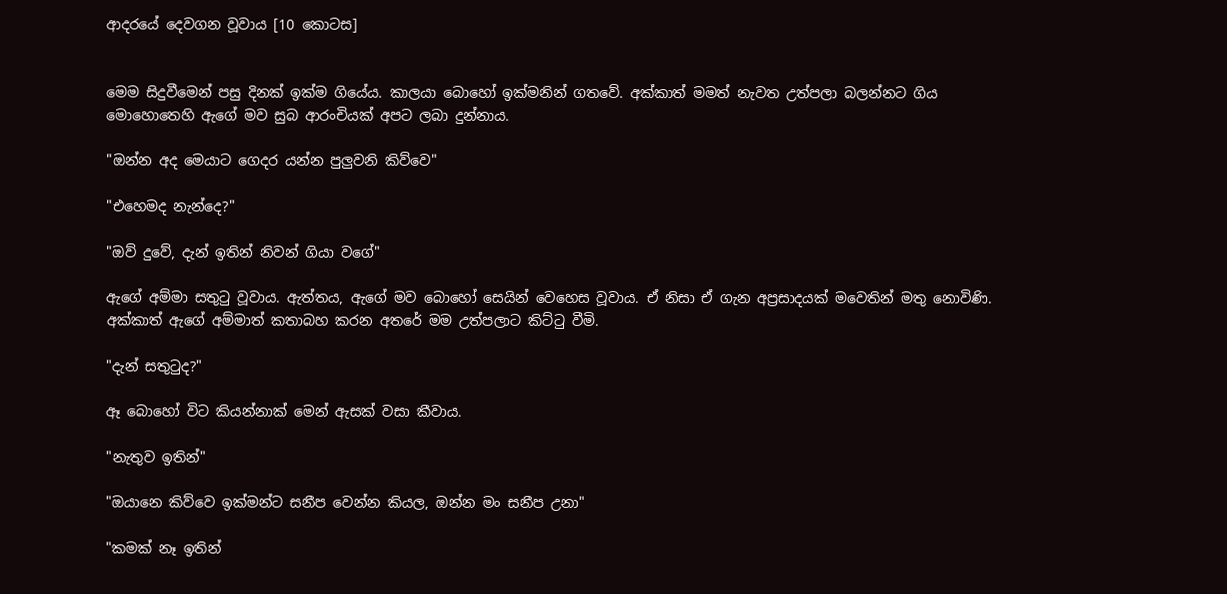ආදරයේ දෙවගන වූවාය [10 කොටස]


මෙම සිදුවීමෙන් පසු දිනක් ඉක්ම ගියේය. කාලයා බොහෝ ඉක්මනින් ගතවේ. අක්කාත් මමත් නැවත උත්පලා බලන්නට ගිය මොහොතෙහි ඇගේ මව සුබ ආරංචියක් අපට ලබා දුන්නාය.

"ඔන්න අද මෙයාට ගෙදර යන්න පුලුවනි කිව්වෙ"

"එහෙමද නැන්දෙ?"

"ඔව් දුවේ, දැන් ඉතින් නිවන් ගියා වගේ"

ඇගේ අම්මා සතුටු වූවාය. ඇත්තය, ඇගේ මව බොහෝ සෙයින් වෙහෙස වූවාය. ඒ නිසා ඒ ගැන අප්‍රසාදයක් මවෙතින් මතු නොවිණි. අක්කාත් ඇගේ අම්මාත් කතාබහ කරන අතරේ මම උත්පලාට කිට්ටු වීමි.

"දැන් සතුටුද?"

ඈ බොහෝ විට කියන්නාක් මෙන් ඇසක් වසා කීවාය.

"නැතුව ඉතින්"

"ඔයානෙ කිව්වෙ ඉක්මන්ට සනීප වෙන්න කියල, ඔන්න මං සනීප උනා"

"කමක් නෑ ඉතින්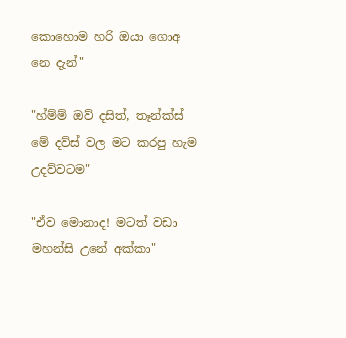කොහොම හරි ඔයා ගොඅ නෙ දැන්"

"හ්ම්ම් ඔව් දසිත්, තෑන්ක්ස් මේ දව්ස් වල මට කරපු හැම උදව්වටම"

"ඒව මොනාද! මටත් වඩා මහන්සි උනේ අක්කා"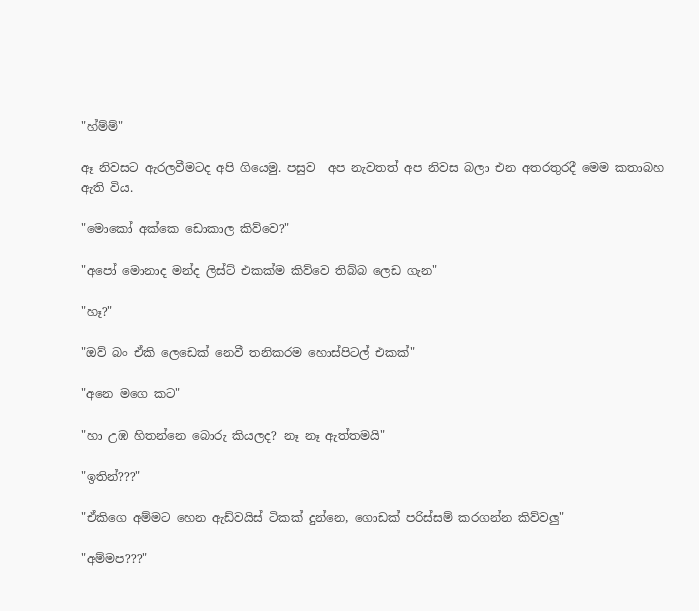"හ්ම්ම්"

ඈ නිවසට ඇරලවීමටද අපි ගියෙමු. පසුව  අප නැවතත් අප නිවස බලා එන අතරතුරදී මෙම කතාබහ ඇති විය.

"මොකෝ අක්කෙ ඩොකාල කිව්වෙ?"

"අපෝ මොනාද මන්ද ලිස්ට් එකක්ම කිව්වෙ තිබ්බ ලෙඩ ගැන"

"හෑ?"

"ඔව් බං ඒකි ලෙඩෙක් නෙවී තනිකරම හොස්පිටල් එකක්"

"අනෙ මගෙ කට"

"හා උඹ හිතන්නෙ බොරු කියලද? නෑ නෑ ඇත්තමයි"

"ඉතින්???"

"ඒකිගෙ අම්මට හෙන ඇඩ්වයිස් ටිකක් දුන්නෙ, ගොඩක් පරිස්සම් කරගන්න කිව්වලු"

"අම්මප???"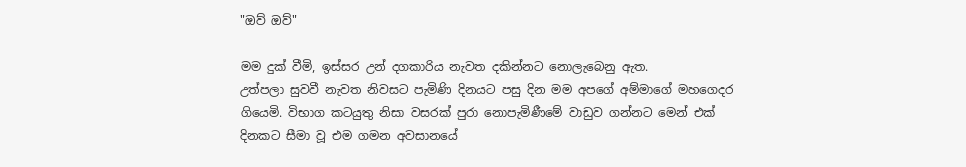"ඔව් ඔව්"

මම දුක් වීමි, ඉස්සර උන් දගකාරිය නැවත දකින්නට නොලැබෙනු ඇත.
උත්පලා සුවවී නැවත නිවසට පැමිණි දිනයට පසු දින මම අපගේ අම්මාගේ මහගෙදර ගියෙමි. විභාග කටයුතු නිසා වසරක් පුරා නොපැමිණීමේ වාඩුව ගන්නට මෙන් එක් දිනකට සීමා වූ එම ගමන අවසානයේ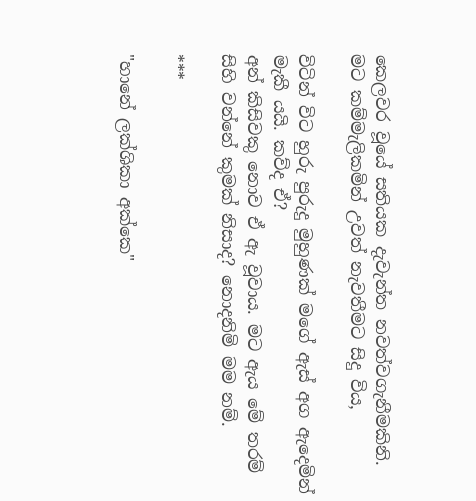කෙලවර වූයේ සතියක දැවැන්ත නවත්වගැනීමකිනි. මට කම්මැලිකමින් උවත් නැවතීමට සිදු විය,

විටින් විට හුරු පුරුදු මුහුණක් මගේ ඇස් අග ඇදෙමින් මැකී යයි. කව්ද ඒ?
අන් කිසිවකු නොව ඒ ඇ වූවාය. මට ඇය මේ තරම් සිහි වන්නේ කුමක් නිසාද? නොදනිමි මම නම්.

***

"හානේ ලක්ශිකා අක්කෙ"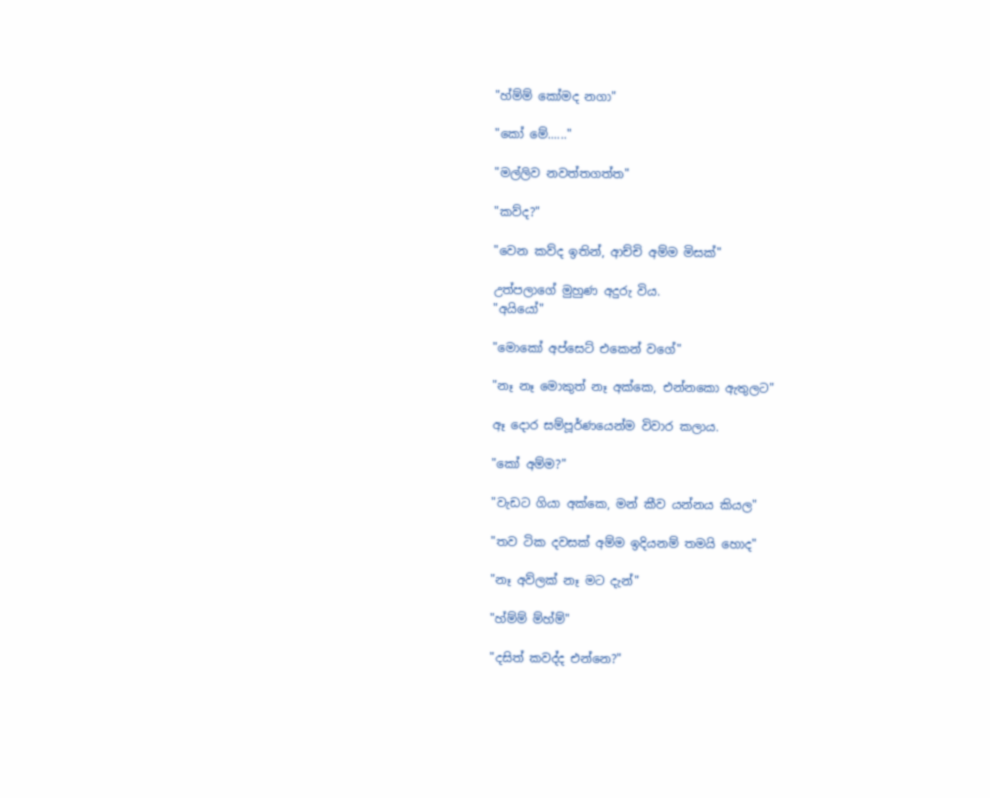"හ්ම්ම් කෝමද නගා"

"කෝ මේ......"

"මල්ලිව නවත්තගත්ත"

"කව්ද?"

"වෙන කව්ද ඉතින්, ආච්චි අම්ම මිසක්"

උත්පලාගේ මුහුණ අදුරු විය.
"අයියෝ"

"මොකෝ අප්සෙට් එකෙන් වගේ"

"නෑ නෑ මොකුත් නෑ අක්කෙ, එන්නකො ඇතුලට"

ඈ දොර සම්පූර්ණයෙන්ම විවාර කලාය.

"කෝ අම්ම?"

"වැඩට ගියා අක්කෙ, මන් කීව යන්නය කියල"

"තව ටික දවසක් අම්ම ඉදියනම් තමයි හොද"

"නෑ අව්ලක් නෑ මට දැන්"

"හ්ම්ම් ම්හ්ම්"

"දසිත් කවද්ද එන්නෙ?"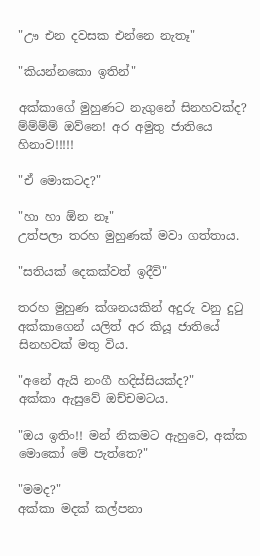"ඌ එන දවසක එන්නෙ නැතෑ"

"කියන්නකො ඉතින්"

අක්කාගේ මුහුණට නැගුනේ සිනහවක්ද? ම්ම්ම්ම් ඔව්නෙ! අර අමුතු ජාතියෙ හිනාව!!!!!

"ඒ මොකටද?"

"හා හා ඕන නෑ"
උත්පලා තරහ මුහුණක් මවා ගත්තාය.

"සතියක් දෙකක්වත් ඉදීවි"

තරහ මුහුණ ක්ශනයකින් අදුරු වනු දුටු අක්කාගෙන් යලිත් අර කියූ ජාතියේ සිනහවක් මතු විය.

"අනේ ඇයි නංගී හදිස්සියක්ද?"
අක්කා ඇසුවේ ඔච්චමටය.

"ඔය ඉතිං!! මන් නිකමට ඇහුවෙ, අක්ක මොකෝ මේ පැත්තෙ?"

"මමද?"
අක්කා මදක් කල්පනා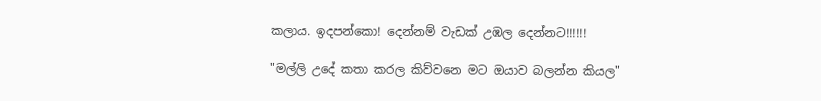කලාය. ඉදපන්කො! දෙන්නම් වැඩක් උඹල දෙන්නට!!!!!!

"මල්ලි උදේ කතා කරල කිව්වනෙ මට ඔයාව බලන්න කියල"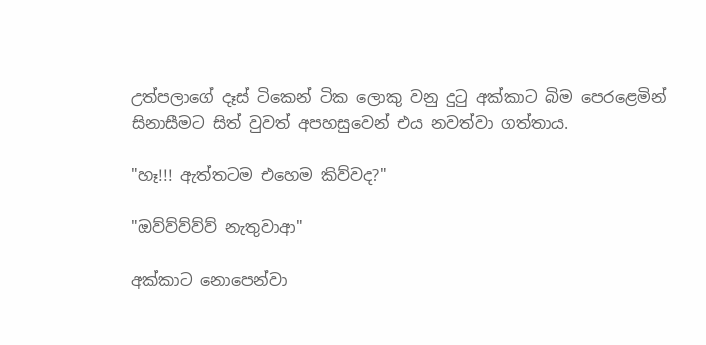උත්පලාගේ දෑස් ටිකෙන් ටික ලොකු වනු දුටු අක්කාට බිම පෙරළෙමින් සිනාසීමට සිත් වුවත් අපහසුවෙන් එය නවත්වා ගත්තාය.

"හෑ!!! ඇත්තටම එහෙම කිව්වද?"

"ඔව්ව්ව්ව්ව් නැතුවාආ"

අක්කාට නොපෙන්වා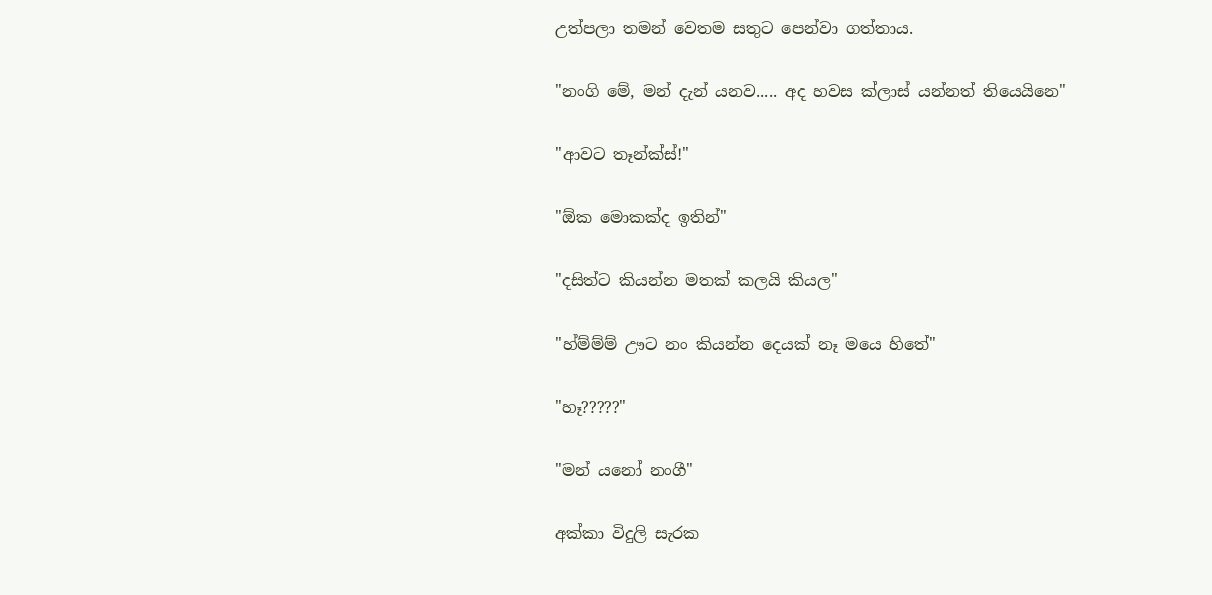උත්පලා තමන් වෙතම සතුට පෙන්වා ගත්තාය.

"නංගි මේ, මන් දැන් යනව..... අද හවස ක්ලාස් යන්නත් තියෙයිනෙ"

"ආවට තෑන්ක්ස්!"

"ඕක මොකක්ද ඉතින්"

"දසිත්ට කියන්න මතක් කලයි කියල"

"හ්ම්ම්ම් ඌට නං කියන්න දෙයක් නෑ මයෙ හිතේ"

"හෑ?????"

"මන් යනෝ නංගී"

අක්කා විදුලි සැරක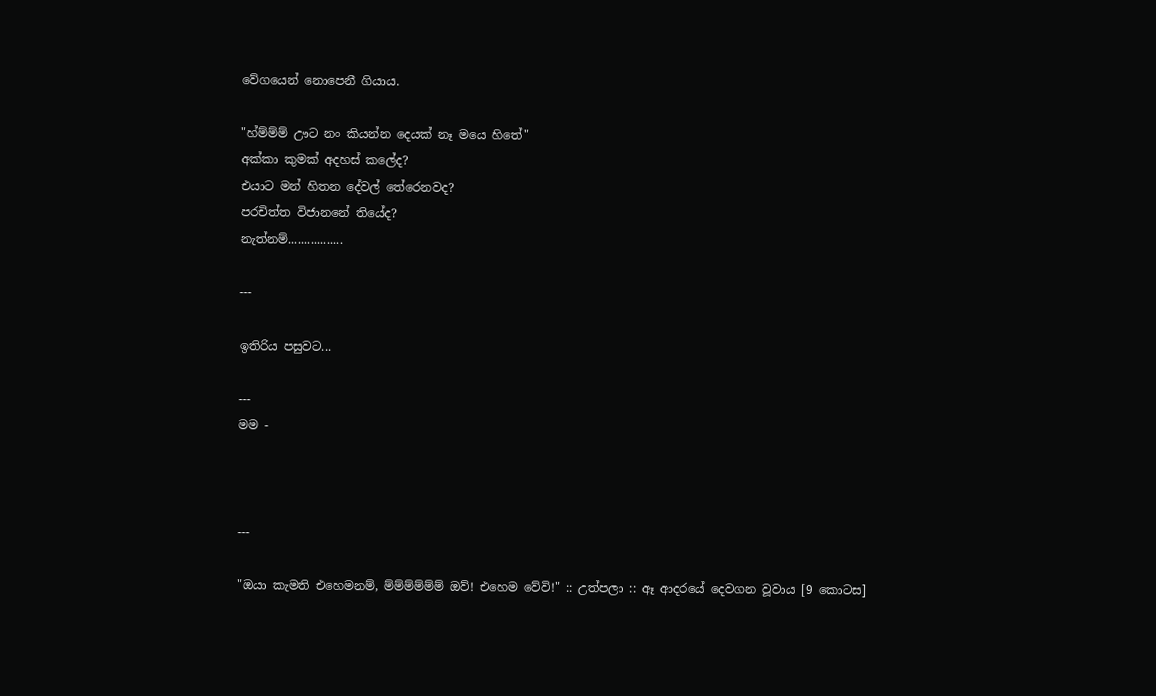වේගයෙන් නොපෙනී ගියාය.

"හ්ම්ම්ම් ඌට නං කියන්න දෙයක් නෑ මයෙ හිතේ"
අක්කා කුමක් අදහස් කලේද?
එයාට මන් හිතන දේවල් තේරෙනවද?
පරචිත්ත විජානනේ තියේද?
නැත්නම්.................

---

ඉතිරිය පසුවට...

---
මම -



---

"ඔයා කැමති එහෙමනම්, ම්ම්ම්ම්ම්ම් ඔව්! එහෙම වේවි!" :: උත්පලා :: ඈ ආදරයේ දෙවගන වූවාය [9 කොටස]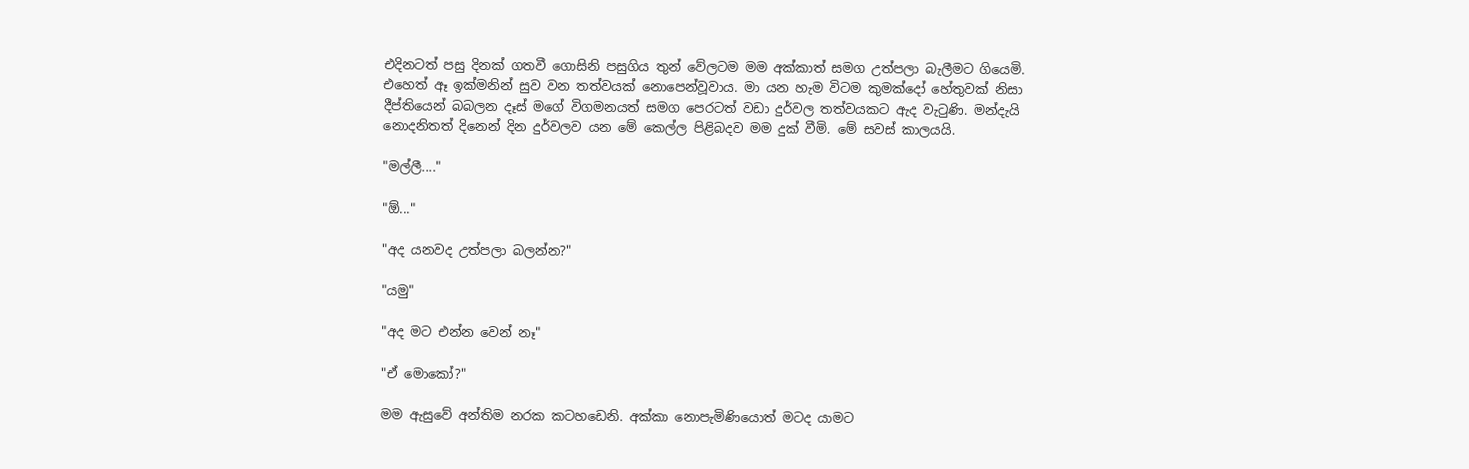එදිනටත් පසු දිනක් ගතවී ගොසිනි පසුගිය තුන් වේලටම මම අක්කාත් සමග උත්පලා බැලීමට ගියෙමි. එහෙත් ඈ ඉක්මනින් සුව වන තත්වයක් නොපෙන්වූවාය. මා යන හැම විටම කුමක්දෝ හේතුවක් නිසා දීප්තියෙන් බබලන දෑස් මගේ විගමනයත් සමග පෙරටත් වඩා දුර්වල තත්වයකට ඇද වැටුණි. මන්දැයි නොදනිතත් දිනෙන් දින දුර්වලව යන මේ කෙල්ල පිළිබදව මම දුක් වීමි. මේ සවස් කාලයයි.

"මල්ලී...."

"ඕ..."

"අද යනවද උත්පලා බලන්න?"

"යමු"

"අද මට එන්න වෙන් නෑ"

"ඒ මොකෝ?"

මම ඇසුවේ අන්තිම නරක කටහඩෙනි. අක්කා නොපැමිණියොත් මටද යාමට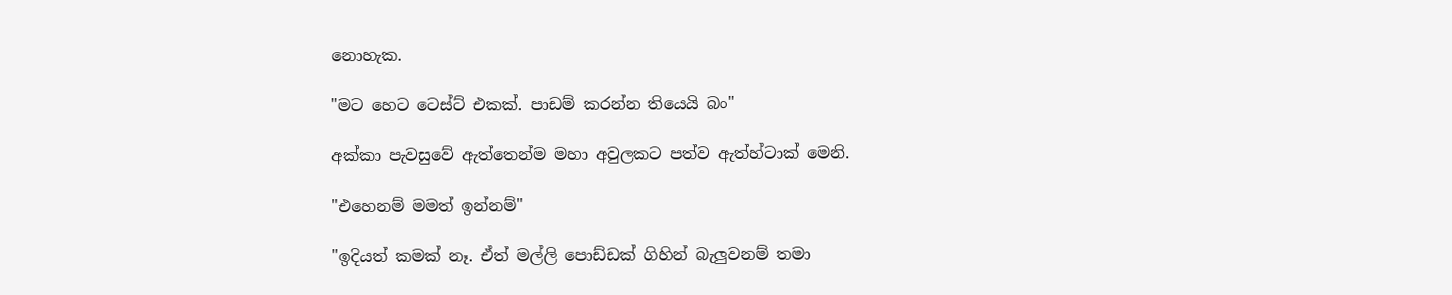නොහැක.

"මට හෙට ටෙස්ට් එකක්. පාඩම් කරන්න තියෙයි බං"

අක්කා පැවසුවේ ඇත්තෙන්ම මහා අවුලකට පත්ව ඇත්හ්ටාක් මෙනි.

"එහෙනම් මමත් ඉන්නම්"

"ඉදියත් කමක් නෑ. ඒත් මල්ලි පොඩ්ඩක් ගිහින් බැලුවනම් තමා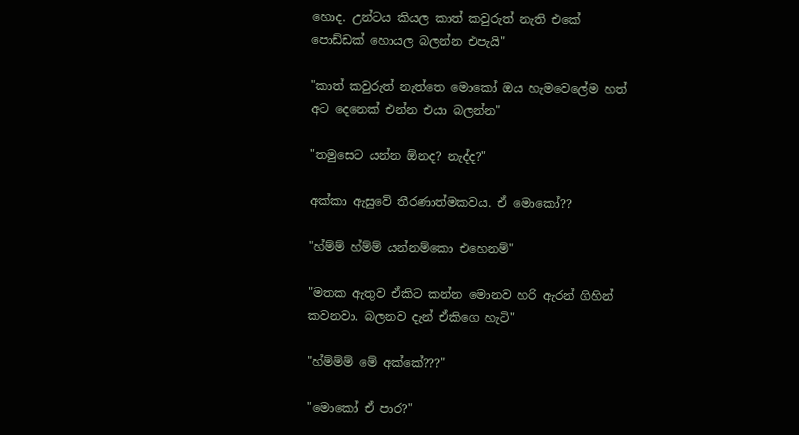හොද. උන්ටය කියල කාත් කවුරුත් නැති එකේ පොඩ්ඩක් හොයල බලන්න එපැයි"

"කාත් කවුරුත් නැත්තෙ මොකෝ ඔය හැමවෙලේම හත් අට දෙනෙක් එන්න එයා බලන්න"

"තමුසෙට යන්න ඕනද? නැද්ද?"

අක්කා ඇසුවේ තීරණාත්මකවය. ඒ මොකෝ??

"හ්ම්ම් හ්ම්ම් යන්නම්කො එහෙනම්"

"මතක ඇතුව ඒකිට කන්න මොනව හරි ඇරන් ගිහින් කවනවා. බලනව දැන් ඒකිගෙ හැටි"

"හ්ම්ම්ම් මේ අක්කේ???"

"මොකෝ ඒ පාර?"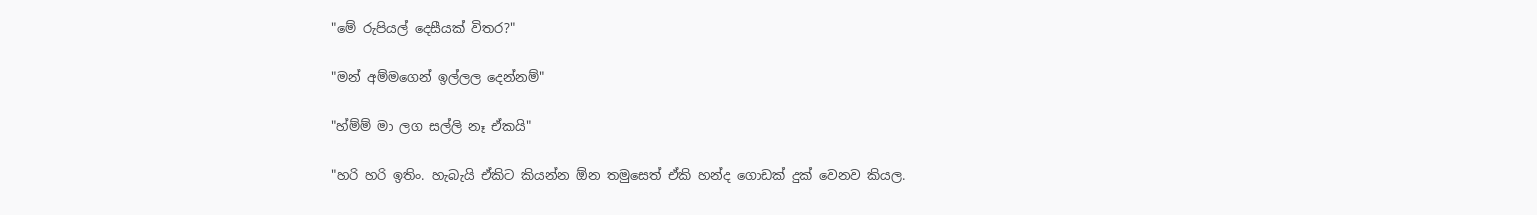"මේ රුපියල් දෙසීයක් විතර?"

"මන් අම්මගෙන් ඉල්ලල දෙන්නම්"

"හ්ම්ම් මා ලග සල්ලි නෑ ඒකයි"

"හරි හරි ඉතිං. හැබැයි ඒකිට කියන්න ඕන තමුසෙත් ඒකි හන්ද ගොඩක් දුක් වෙනව කියල.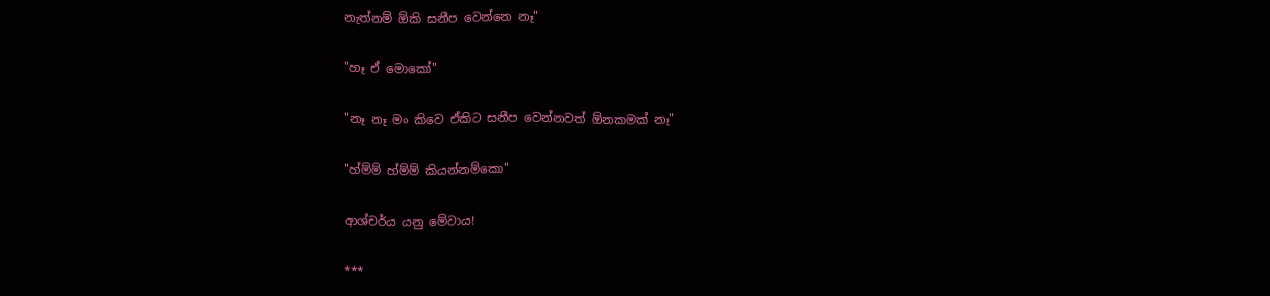නැත්නම් ඕකි සනීප වෙන්නෙ නෑ"

"හෑ ඒ මොකෝ"

"නෑ නෑ මං කිවෙ ඒකිට සනීප වෙන්නවත් ඕනකමක් නෑ"

"හ්ම්ම් හ්ම්ම් කියන්නම්කො"

ආශ්චර්ය යනු මේවාය!

***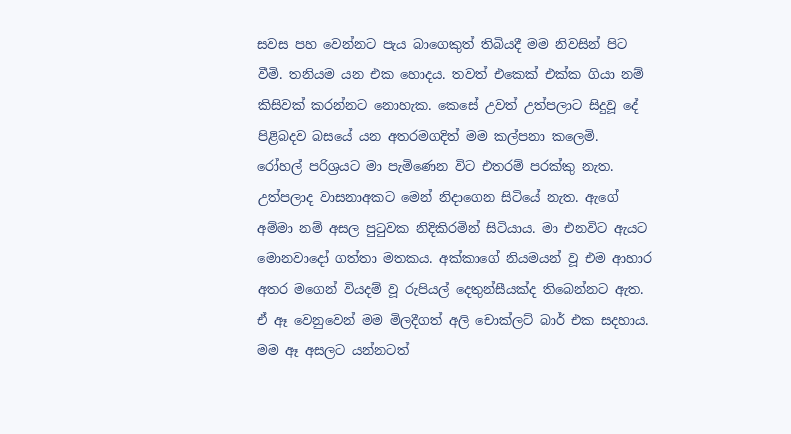සවස පහ වෙන්නට පැය බාගෙකුත් තිබියදී මම නිවසින් පිට වීමි. තනියම යන එක හොදය. තවත් එකෙක් එක්ක ගියා නම් කිසිවක් කරන්නට නොහැක. කෙසේ උවත් උත්පලාට සිදුවූ දේ පිළිබදව බසයේ යන අතරමගදිත් මම කල්පනා කලෙමි.
රෝහල් පරිශ්‍රයට මා පැමිණෙන විට එතරම් පරක්කු නැත. උත්පලාද වාසනාඅකට මෙන් නිදාගෙන සිටියේ නැත. ඇගේ අම්මා නම් අසල පුටුවක නිදිකිරමින් සිටියාය. මා එනවිට ඇයට මොනවාදෝ ගත්තා මතකය. අක්කාගේ නියමයන් වූ එම ආහාර අතර මගෙන් වියදම් වූ රුපියල් දෙතුන්සීයක්ද තිබෙන්නට ඇත. ඒ ඈ වෙනුවෙන් මම මිලදීගත් අලි චොක්ලට් බාර් එක සදහාය. මම ඈ අසලට යන්නටත්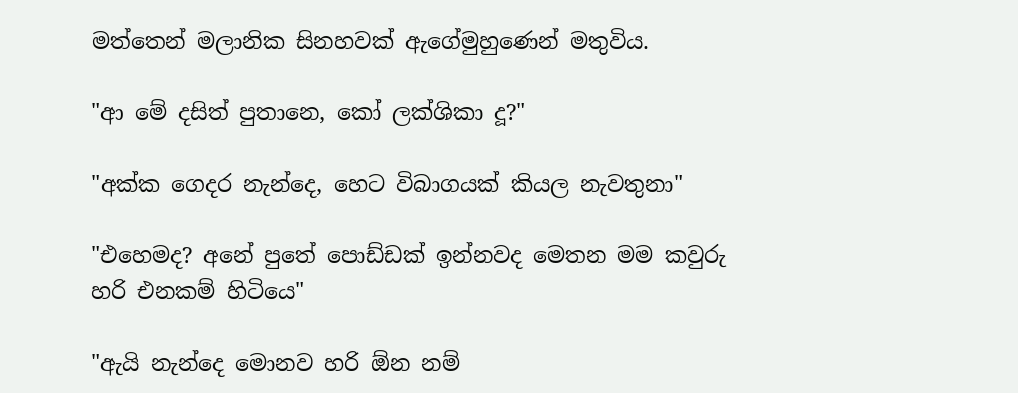මත්තෙන් මලානික සිනහවක් ඇගේමුහුණෙන් මතුවිය.

"ආ මේ දසිත් පුතානෙ, කෝ ලක්ශිකා දූ?"

"අක්ක ගෙදර නැන්දෙ, හෙට විබාගයක් කියල නැවතුනා"

"එහෙමද? අනේ පුතේ පොඩ්ඩක් ඉන්නවද මෙතන මම කවුරු හරි එනකම් හිටියෙ"

"ඇයි නැන්දෙ මොනව හරි ඕන නම්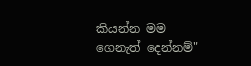කියන්න මම ගෙනැත් දෙන්නම්"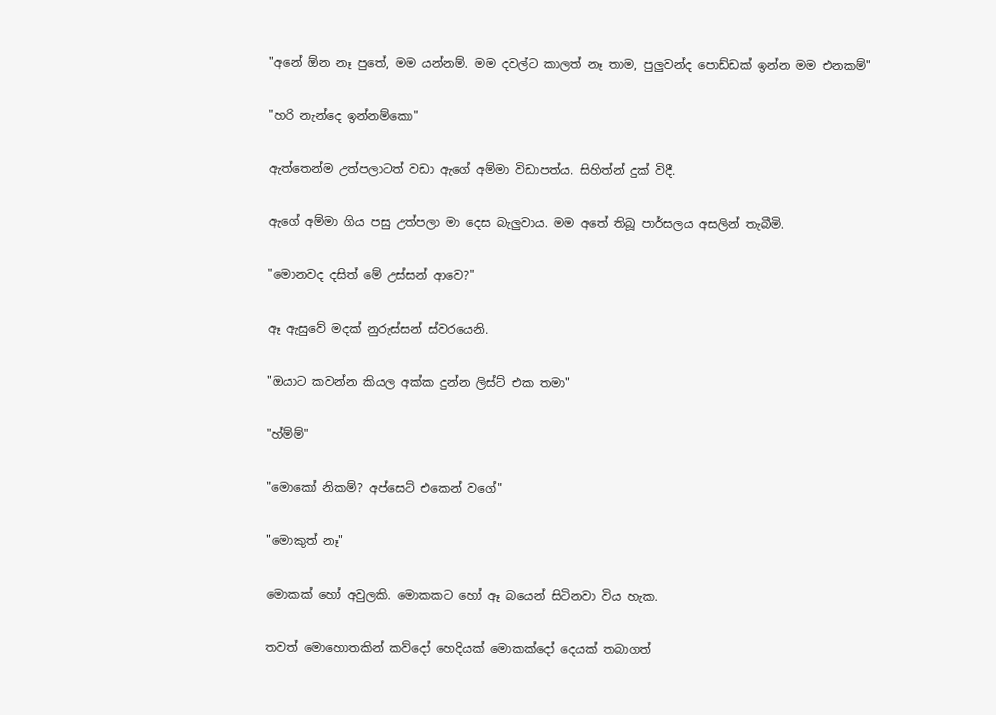"අනේ ඕන නෑ පුතේ, මම යන්නම්. මම දවල්ට කාලත් නෑ තාම, පුලුවන්ද පොඩ්ඩක් ඉන්න මම එනකම්"

"හරි නැන්දෙ ඉන්නම්කො"

ඇත්තෙන්ම උත්පලාටත් වඩා ඇගේ අම්මා විඩාපත්ය. සිහිත්න් දුක් විදී.

ඇගේ අම්මා ගිය පසු උත්පලා මා දෙස බැලුවාය. මම අතේ තිබූ පාර්සලය අසලින් තැබීමි.

"මොනවද දසිත් මේ උස්සන් ආවෙ?"

ඈ ඇසුවේ මදක් නුරුස්සන් ස්වරයෙනි.

"ඔයාට කවන්න කියල අක්ක දුන්න ලිස්ට් එක තමා"

"හ්ම්ම්"

"මොකෝ නිකම්? අප්සෙට් එකෙන් වගේ"

"මොකුත් නෑ"

මොකක් හෝ අවුලකි. මොකකට හෝ ඈ බයෙන් සිටිනවා විය හැක.

තවත් මොහොතකින් කව්දෝ හෙදියක් මොකක්දෝ දෙයක් තබාගත්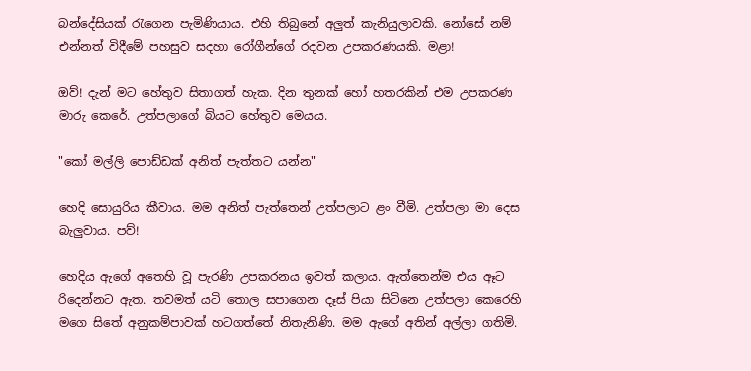බන්දේසියක් රැගෙන පැමිණියාය. එහි තිබුනේ අලුත් කැනියුලාවකි. නෝසේ නම් එන්නත් විදීමේ පහසුව සදහා රෝගීන්ගේ රදවන උපකරණයකි. මළා!

ඔව්! දැන් මට හේතුව සිතාගත් හැක. දින තුනක් හෝ හතරකින් එම උපකරණ මාරු කෙරේ. උත්පලාගේ බියට හේතුව මෙයය.

"කෝ මල්ලි පොඩ්ඩක් අනිත් පැත්තට යන්න"

හෙදි සොයුරිය කීවාය. මම අනිත් පැත්තෙන් උත්පලාට ළං වීමි. උත්පලා මා දෙස බැලුවාය. පව්!

හෙදිය ඇගේ අතෙහි වූ පැරණි උපකරනය ඉවත් කලාය. ඇත්තෙන්ම එය ඈට රිදෙන්නට ඇත. තවමත් යටි තොල සපාගෙන දෑස් පියා සිටිනෙ උත්පලා කෙරෙහි මගෙ සිතේ අනුකම්පාවක් හටගත්තේ නිතැනිණි. මම ඇගේ අතින් අල්ලා ගතිමි.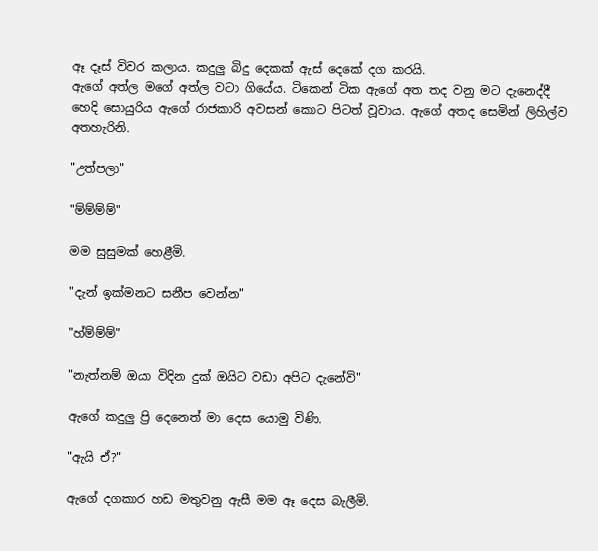ඈ දෑස් විවර කලාය. කදුලු බිදු දෙකක් ඇස් දෙකේ දග කරයි.
ඇගේ අත්ල මගේ අත්ල වටා ගියේය. ටිකෙන් ටික ඇගේ අත තද වනු මට දැනෙද්දී හෙදි සොයුරිය ඇගේ රාජකාරි අවසන් කොට පිටත් වූවාය. ඇගේ අතද සෙමින් ලිහිල්ව අතහැරිනි.

"උත්පලා"

"ම්ම්ම්ම්"

මම සුසුමක් හෙළීමි.

"දැන් ඉක්මනට සනීප වෙන්න"

"හ්ම්ම්ම්"

"නැත්නම් ඔයා විදින දුක් ඔයිට වඩා අපිට දැනේවි"

ඇගේ කදුලු ප්‍රි දෙනෙත් මා දෙස යොමු විණි.

"ඇයි ඒ?"

ඇගේ දගකාර හඩ මතුවනු ඇසී මම ඈ දෙස බැලීමි.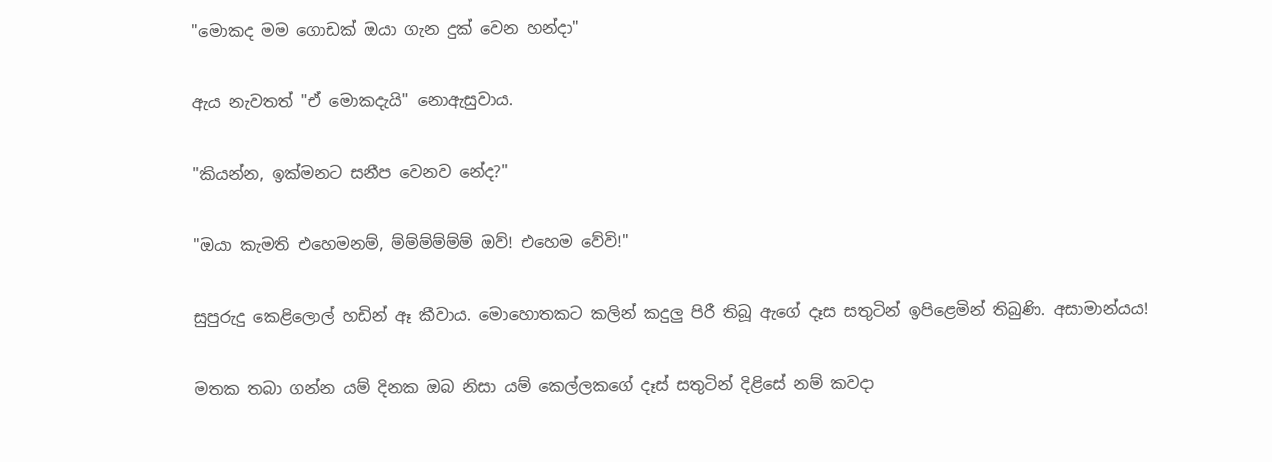"මොකද මම ගොඩක් ඔයා ගැන දුක් වෙන හන්දා"

ඇය නැවතත් "ඒ මොකදැයි" නොඇසුවාය.

"කියන්න, ඉක්මනට සනීප වෙනව නේද?"

"ඔයා කැමති එහෙමනම්, ම්ම්ම්ම්ම්ම් ඔව්! එහෙම වේවි!"

සුපුරුදු කෙළිලොල් හඩින් ඈ කීවාය. මොහොතකට කලින් කදුලු පිරී තිබූ ඇගේ දෑස සතුටින් ඉපිළෙමින් තිබුණි. අසාමාන්යය!

මතක තබා ගන්න යම් දිනක ඔබ නිසා යම් කෙල්ලකගේ දෑස් සතුටින් දිළිසේ නම් කවදා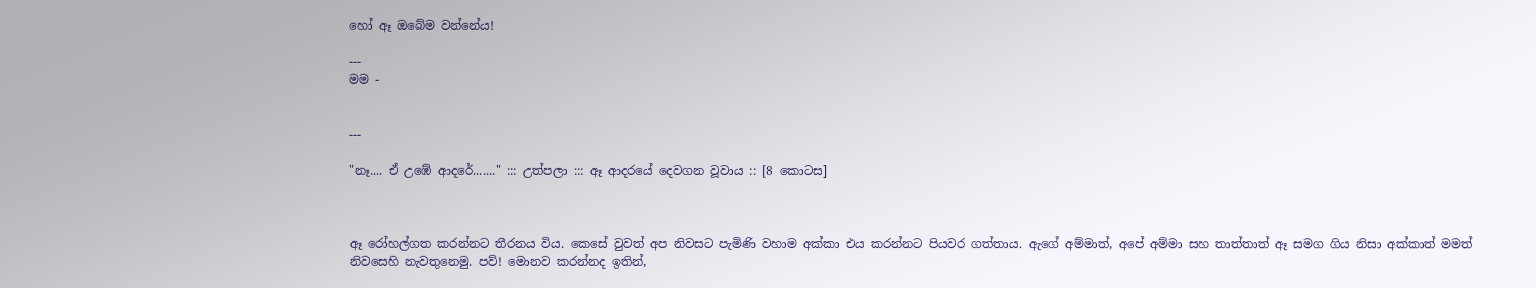හෝ ඈ ඔබේම වන්නේය!

---
මම -


---

"නෑ.... ඒ උඹේ ආදරේ......." ::: උත්පලා ::: ඈ ආදරයේ දෙවගන වූවාය :: [8 කොටස]



ඈ රෝහල්ගත කරන්නට තීරනය විය. කෙසේ වුවත් අප නිවසට පැමිණි වහාම අක්කා එය කරන්නට පියවර ගත්තාය. ඇගේ අම්මාත්, අපේ අම්මා සහ තාත්තාත් ඈ සමග ගිය නිසා අක්කාත් මමත් නිවසෙහි නැවතුනෙමු. පව්! මොනව කරන්නද ඉතින්,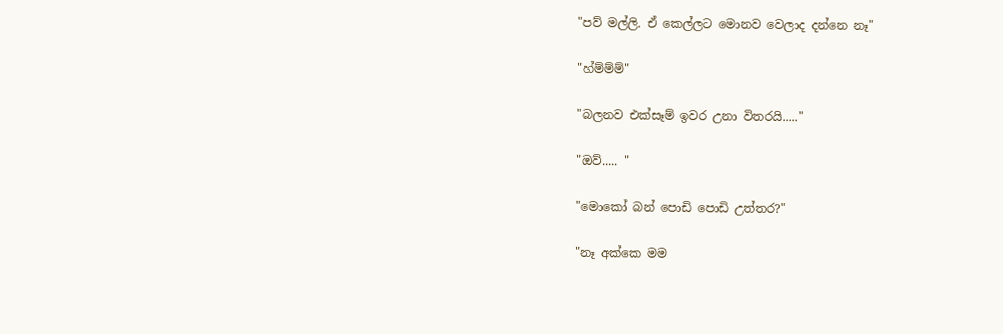"පව් මල්ලි. ඒ කෙල්ලට මොනව වෙලාද දන්නෙ නෑ"

"හ්ම්ම්ම්"

"බලනව එක්සෑම් ඉවර උනා විතරයි....."

"ඔව්..... "

"මොකෝ බන් පොඩි පොඩි උත්තර?"

"නෑ අක්කෙ මම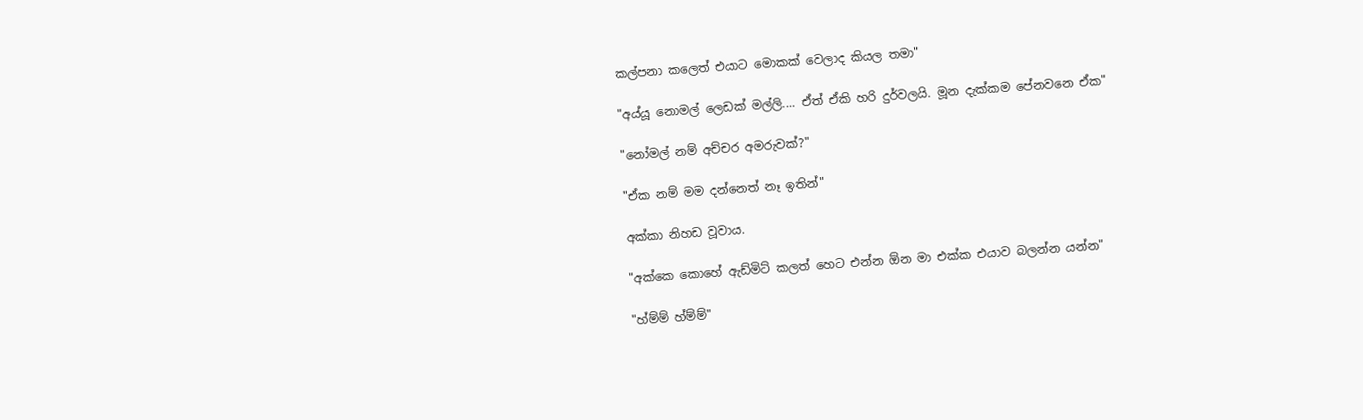කල්පනා කලෙත් එයාට මොකක් වෙලාද කියල තමා"

"අය්යූ නොමල් ලෙඩක් මල්ලි.... ඒත් ඒකි හරි දුර්වලයි. මූන දැක්කම පේනවනෙ ඒක"

"නෝමල් නම් අච්චර අමරුවක්?"

"ඒක නම් මම දන්නෙත් නෑ ඉතින්"

අක්කා නිහඩ වූවාය.

"අක්කෙ කොහේ ඇඩ්මිට් කලත් හෙට එන්න ඕන මා එක්ක එයාව බලන්න යන්න"

"හ්ම්ම් හ්ම්ම්"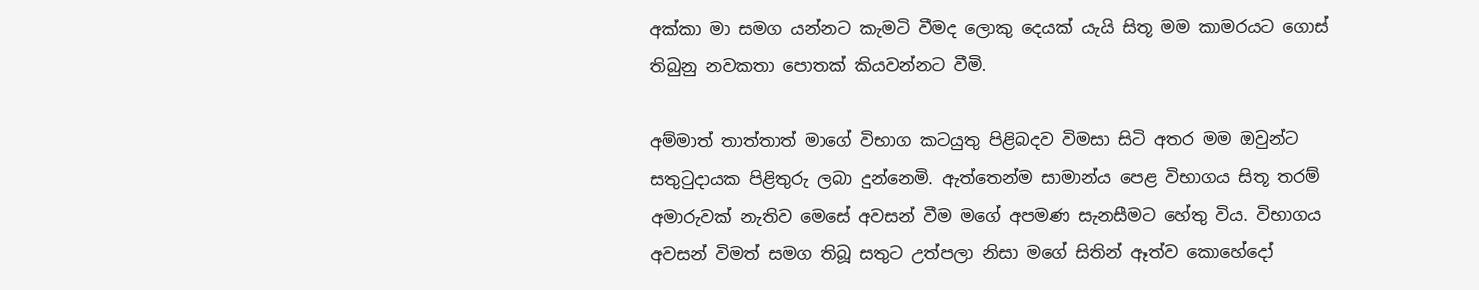අක්කා මා සමග යන්නට කැමටි වීමද ලොකු දෙයක් යැයි සිතූ මම කාමරයට ගොස් තිබුනු නවකතා පොතක් කියවන්නට වීමි.

අම්මාත් තාත්තාත් මාගේ විභාග කටයුතු පිළිබදව විමසා සිටි අතර මම ඔවුන්ට සතුටුදායක පිළිතුරු ලබා දුන්නෙමි. ඇත්තෙන්ම සාමාන්ය පෙළ විභාගය සිතූ තරම් අමාරුවක් නැතිව මෙසේ අවසන් වීම මගේ අපමණ සැනසීමට හේතු විය. විභාගය අවසන් විමත් සමග තිබූ සතුට උත්පලා නිසා මගේ සිතින් ඈත්ව කොහේදෝ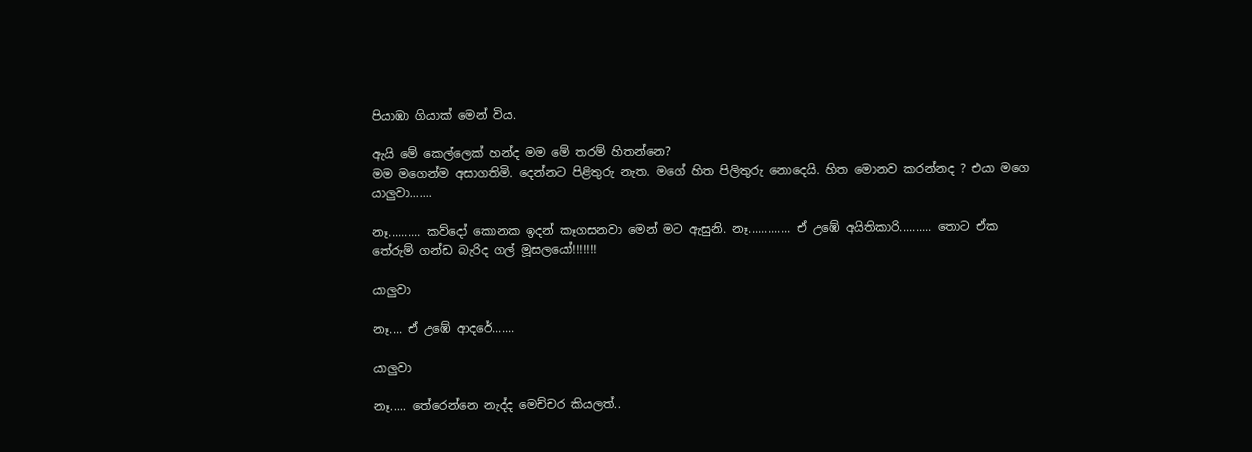පියාඹා ගියාක් මෙන් විය.

ඇයි මේ කෙල්ලෙක් හන්ද මම මේ තරම් හිතන්නෙ?
මම මගෙන්ම අසාගතිමි. දෙන්නට පිළිතුරු නැත. මගේ හිත පිලිතුරු නොදෙයි. හිත මොනව කරන්නද ? එයා මගෙ යාලුවා.......

නෑ.......... කව්දෝ කොනක ඉදන් කෑගසනවා මෙන් මට ඇසුනි. නෑ............. ඒ උඹේ අයිතිකාරි.......... තොට ඒක තේරුම් ගන්ඩ බැරිද ගල් මූසලයෝ!!!!!!!

යාලුවා

නෑ.... ඒ උඹේ ආදරේ.......

යාලුවා

නෑ..... තේරෙන්නෙ නැද්ද මෙච්චර කියලත්..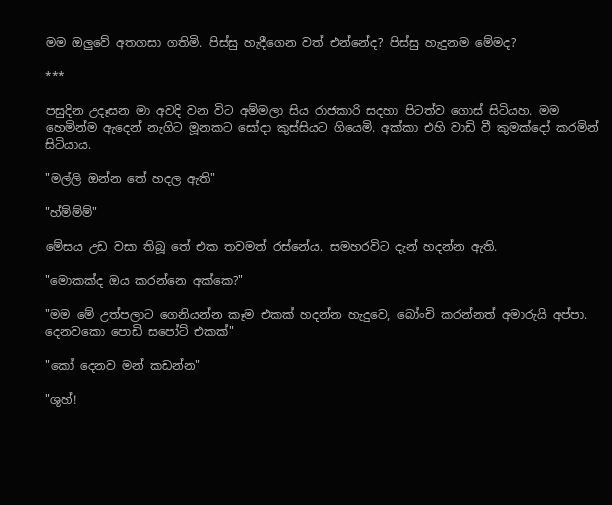මම ඔලුවේ අතගසා ගතිමි. පිස්සු හැදීගෙන වත් එන්නේද? පිස්සු හැදුනම මේමද?

***

පසුදින උදෑසන මා අවදි වන විට අම්මලා සිය රාජකාරි සදහා පිටත්ව ගොස් සිටියහ. මම හෙමින්ම ඇදෙන් නැගිට මූනකට සෝදා කුස්සියට ගියෙමි. අක්කා එහි වාඩි වී කුමක්දෝ කරමින් සිටියාය.

"මල්ලි ඔන්න තේ හදල ඇති"

"හ්ම්ම්ම්"

මේසය උඩ වසා තිබූ තේ එක තවමත් රස්නේය. සමහරවිට දැන් හදන්න ඇති.

"මොකක්ද ඔය කරන්නෙ අක්කෙ?"

"මම මේ උත්පලාට ගෙනියන්න කෑම එකක් හදන්න හැදුවෙ, බෝංචි කරන්නත් අමාරුයි අප්පා. දෙනවකො පොඩි සපෝට් එකක්"

"කෝ දෙනව මන් කඩන්න"

"ශුහ්!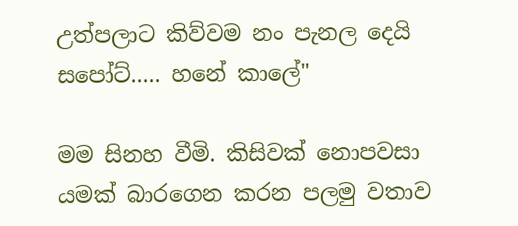උත්පලාට කිව්වම නං පැනල දෙයි සපෝට්..... හනේ කාලේ"

මම සිනහ වීමි. කිසිවක් නොපවසා යමක් බාරගෙන කරන පලමු වතාව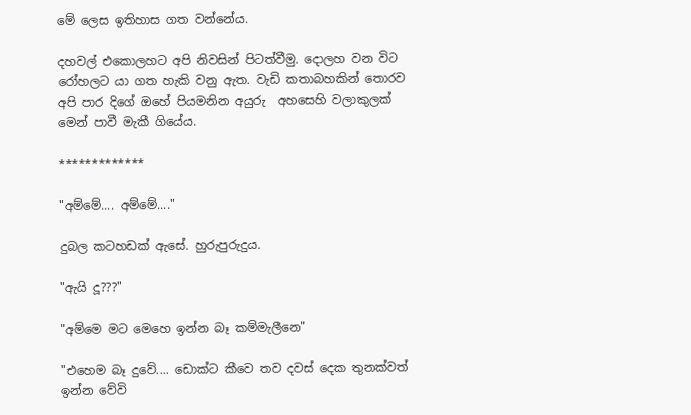මේ ලෙස ඉතිහාස ගත වන්නේය.

දහවල් එකොලහට අපි නිවසින් පිටත්වීමු. දොලහ වන විට රෝහලට යා ගත හැකි වනු ඇත. වැඩි කතාබහකින් තොරව අපි පාර දිගේ ඔහේ පියමනින අයුරු  අහසෙහි වලාකුලක් මෙන් පාවී මැකී ගියේය.

*************

"අම්මේ.... අම්මේ...."

දුබල කටහඩක් ඇසේ. හුරුපුරුදුය.

"ඇයි දූ???"

"අම්මෙ මට මෙහෙ ඉන්න බෑ කම්මැලීනෙ"

"එහෙම බෑ දුවේ.... ඩොක්ට කීවෙ තව දවස් දෙක තුනක්වත් ඉන්න වේවි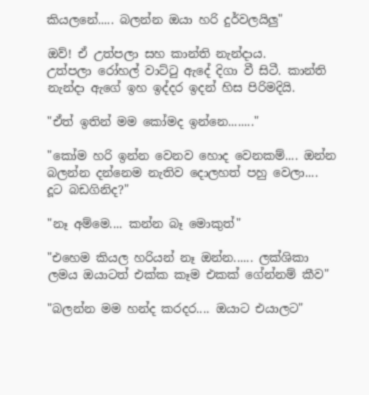කියලනේ..... බලන්න ඔයා හරි දුර්වලයිලු"

ඔව්! ඒ උත්පලා සහ කාන්ති නැන්දාය.
උත්පලා රෝහල් වාට්ටු ඇදේ දිගා වී සිටී. කාන්ති නැන්දා ඇගේ ඉහ ඉද්දර ඉදන් හිස පිරිමදියි.

"ඒත් ඉතින් මම කෝමද ඉන්නෙ........"

"කෝම හරි ඉන්න වෙනව හොද වෙනකම්.... ඔන්න බලන්න දන්නෙම නැතිව දොලහත් පහු වෙලා.... දූට බඩගිනිද?"

"නෑ අම්මෙ.... කන්න බෑ මොකුත්"

"එහෙම කියල හරියන් නෑ ඔන්න...... ලක්ශිකා ලමය ඔයාටත් එක්ක කෑම එකක් ගේන්නම් කීව"

"බලන්න මම හන්ද කරදර.... ඔයාට එයාලට"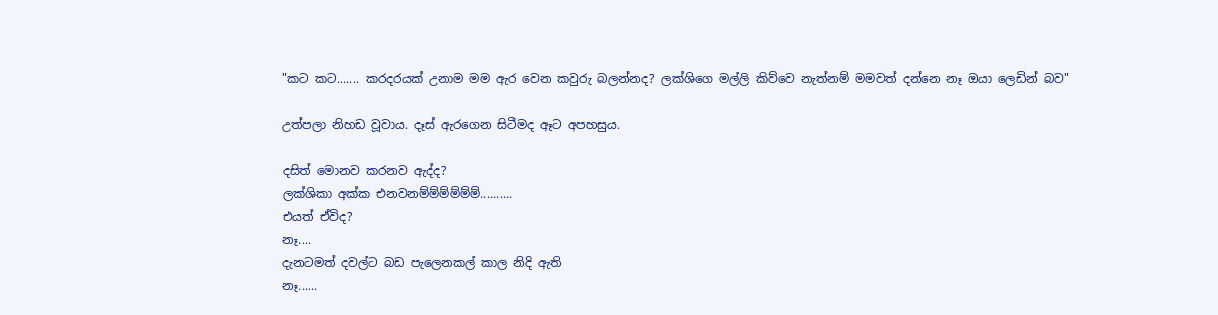"කට කට....... කරදරයක් උනාම මම ඇර වෙන කවුරු බලන්නද? ලක්ශිගෙ මල්ලි කිව්වෙ නැත්නම් මමවත් දන්නෙ නෑ ඔයා ලෙඩින් බව"

උත්පලා නිහඩ වූවාය. දෑස් ඇරගෙන සිටීමද ඈට අපහසුය.

දසිත් මොනව කරනව ඇද්ද?
ලක්ශිකා අක්ක එනවනම්ම්ම්ම්ම්ම්..........
එයත් ඒවිද?
නෑ....
දැනටමත් දවල්ට බඩ පැලෙනකල් කාල නිදි ඇති
නෑ......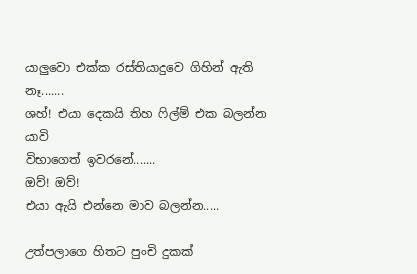යාලුවො එක්ක රස්තියාදුවෙ ගිහින් ඇති
නෑ.......
ශහ්! එයා දෙකයි තිහ ෆිල්ම් එක බලන්න යාවි
විභාගෙත් ඉවරනේ.......
ඔව්! ඔව්!
එයා ඇයි එන්නෙ මාව බලන්න.....

උත්පලාගෙ හිතට පුංචි දුකක්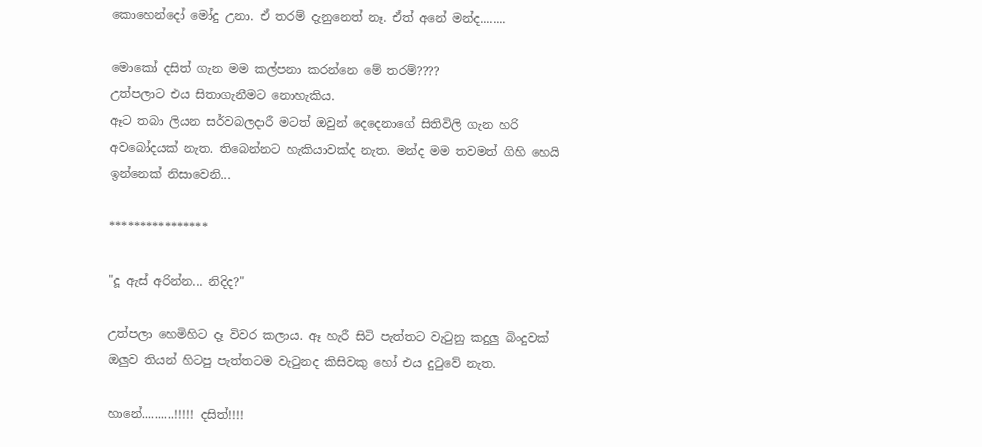කොහෙන්දෝ මෝදු උනා. ඒ තරම් දැනුනෙත් නෑ. ඒත් අනේ මන්ද........

මොකෝ දසිත් ගැන මම කල්පනා කරන්නෙ මේ තරම්????
උත්පලාට එය සිතාගැනීමට නොහැකිය.
ඈට තබා ලියන සර්වබලදාරී මටත් ඔවුන් දෙදෙනාගේ සිතිවිලි ගැන හරි අවබෝදයක් නැත. තිබෙන්නට හැකියාවක්ද නැත. මන්ද මම තවමත් ගිහි හෙයි ඉන්නෙක් නිසාවෙනි...

****************

"දූ ඇස් අරින්න... නිදිද?"

උත්පලා හෙමිහිට දෑ විවර කලාය. ඈ හැරී සිටි පැත්තට වැටුනු කදුලු බිංදුවක් ඔලුව තියන් හිටපු පැත්තටම වැටුනද කිසිවකු හෝ එය දුටුවේ නැත.

හානේ..........!!!!! දසිත්!!!!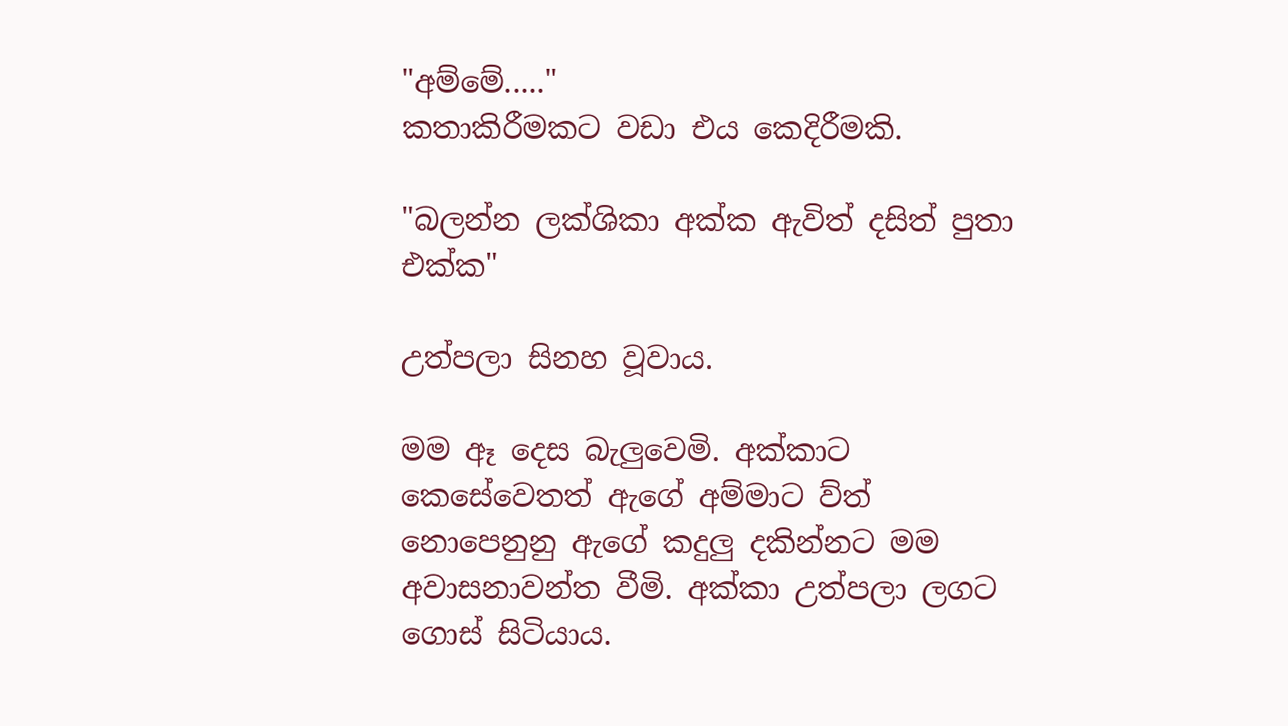"අම්මේ....."
කතාකිරීමකට වඩා එය කෙදිරීමකි.

"බලන්න ලක්ශිකා අක්ක ඇවිත් දසිත් පුතා එක්ක"

උත්පලා සිනහ වූවාය.

මම ඈ දෙස බැලුවෙමි. අක්කාට කෙසේවෙතත් ඇගේ අම්මාට ව්ත් නොපෙනුනු ඇගේ කදුලු දකින්නට මම අවාසනාවන්ත වීමි. අක්කා උත්පලා ලගට ගොස් සිටියාය.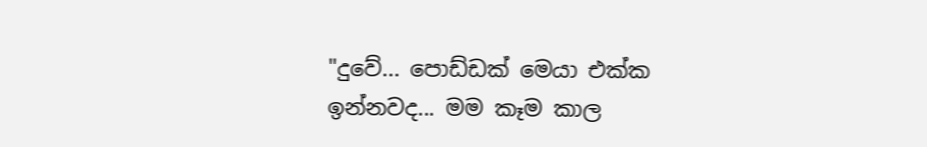"දුවේ... පොඩ්ඩක් මෙයා එක්ක ඉන්නවද... මම කෑම කාල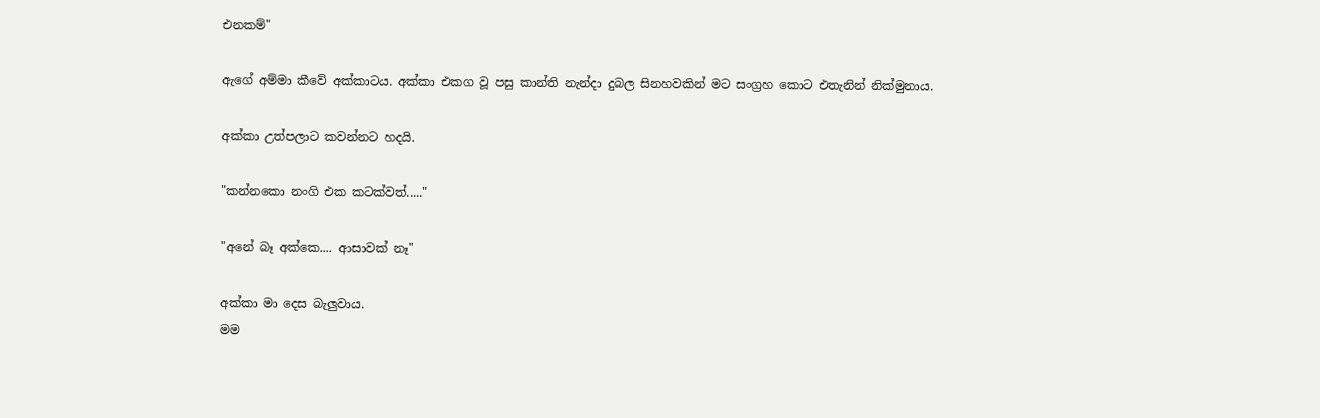එනකම්"

ඇගේ අම්මා කීවේ අක්කාටය. අක්කා එකග වූ පසු කාන්ති නැන්දා දුබල සිනහවකින් මට සංග්‍රහ කොට එතැනින් නික්මුනාය.

අක්කා උත්පලාට කවන්නට හදයි.

"කන්නකො නංගි එක කටක්වත්....."

"අනේ බෑ අක්කෙ.... ආසාවක් නෑ"

අක්කා මා දෙස බැලුවාය.
මම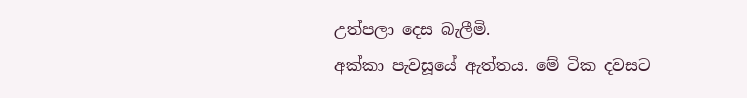උත්පලා දෙස බැලීමි.
අක්කා පැවසූයේ ඇත්තය. මේ ටික දවසට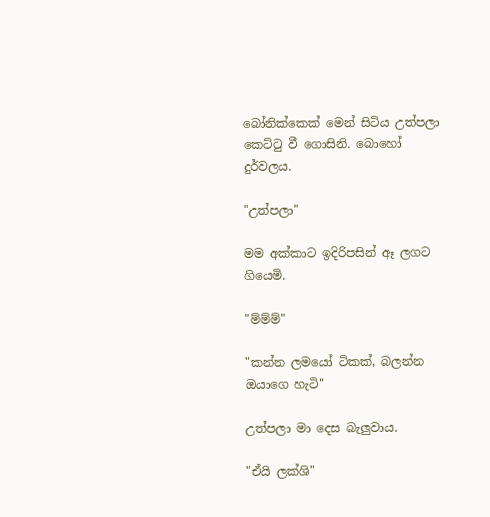බෝනික්කෙක් මෙන් සිටිය උත්පලා කෙට්ටු වී ගොසිනි. බොහෝ දුර්වලය.

"උත්පලා"

මම අක්කාට ඉදිරිපසින් ඈ ලගට ගියෙමි.

"ම්ම්ම්"

"කන්න ලමයෝ ටිකක්, බලන්න ඔයාගෙ හැටි"

උත්පලා මා දෙස බැලුවාය.

"ඒයි ලක්ශි"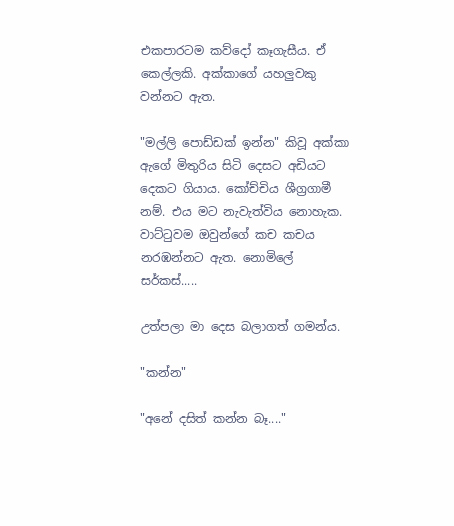එකපාරටම කව්දෝ කෑගැසීය. ඒ කෙල්ලකි. අක්කාගේ යහලුවකු වන්නට ඇත.

"මල්ලි පොඩ්ඩක් ඉන්න" කිවූ අක්කා ඇගේ මිතුරිය සිටි දෙසට අඩියට දෙකට ගියාය. කෝච්චිය ශීග්‍රගාමී නම්. එය මට නැවැත්විය නොහැක. වාට්ටුවම ඔවුන්ගේ කච කචය නරඹන්නට ඇත. නොමිලේ සර්කස්.....

උත්පලා මා දෙස බලාගත් ගමන්ය.

"කන්න"

"අනේ දසිත් කන්න බෑ...."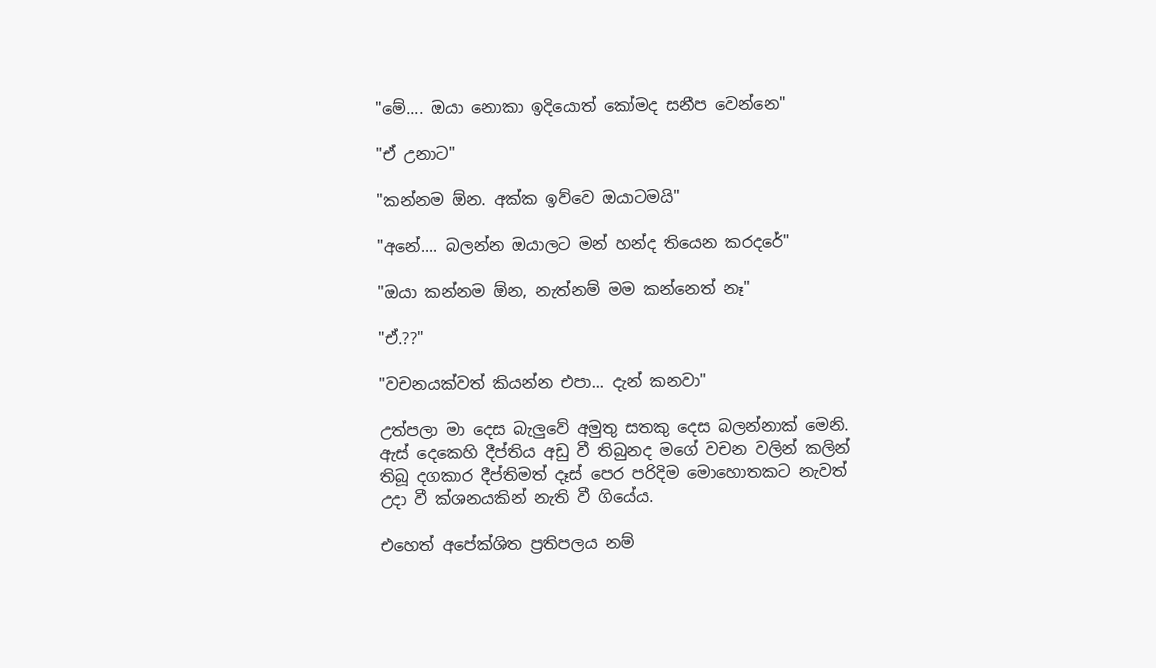"මේ.... ඔයා නොකා ඉදියොත් කෝමද සනීප වෙන්නෙ"

"ඒ උනාට"

"කන්නම ඕන. අක්ක ඉව්වෙ ඔයාටමයි"

"අනේ.... බලන්න ඔයාලට මන් හන්ද තියෙන කරදරේ"

"ඔයා කන්නම ඕන, නැත්නම් මම කන්නෙත් නෑ"

"ඒ.??"

"වචනයක්වත් කියන්න එපා... දැන් කනවා"

උත්පලා මා දෙස බැලුවේ අමුතු සතකු දෙස බලන්නාක් මෙනි. ඇස් දෙකෙහි දීප්තිය අඩු වී තිබුනද මගේ වචන වලින් කලින් තිබූ දගකාර දීප්තිමත් දෑස් පෙර පරිදිම මොහොතකට නැවත් උදා වී ක්ශනයකින් නැති වී ගියේය.

එහෙත් අපේක්ශිත ප්‍රතිපලය නම්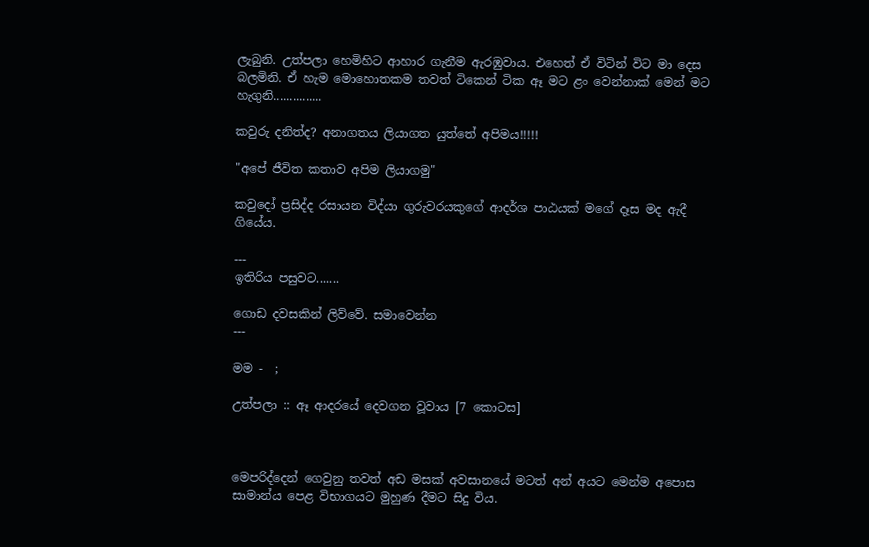ලැබුනි. උත්පලා හෙමිහිට ආහාර ගැනීම ඇරඹුවාය. එහෙත් ඒ විටින් විට මා දෙස බලමිනි. ඒ හැම මොහොතකම තවත් ටිකෙන් ටික ඈ මට ළං වෙන්නාක් මෙන් මට හැගුනි...............

කවුරු දනිත්ද? අනාගතය ලියාගත යුත්තේ අපිමය!!!!!

"අපේ ජීවිත කතාව අපිම ලියාගමු"

කවුදෝ ප්‍රසිද්ද රසායන විද්යා ගුරුවරයකුගේ ආදර්ශ පාඨයක් මගේ දෑස මද ඇදී ගියේය.

---
ඉතිරිය පසුවට.......

ගොඩ දවසකින් ලිව්වේ. සමාවෙන්න
---

මම -  ;

උත්පලා :: ඈ ආදරයේ දෙවගන වූවාය [7 කොටස]



මෙපරිද්දෙන් ගෙවුනු තවත් අඩ මසක් අවසානයේ මටත් අන් අයට මෙන්ම අපොස සාමාන්ය පෙළ විභාගයට මුහුණ දීමට සිදු විය.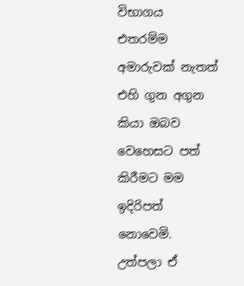විභාගය එතරම්ම අමාරුවක් නැතත් එහි ගුන අගුන කියා ඔබව වෙහෙසට පත් කිරීමට මම ඉදිරිපත් නොවෙමි. උත්පලා ඒ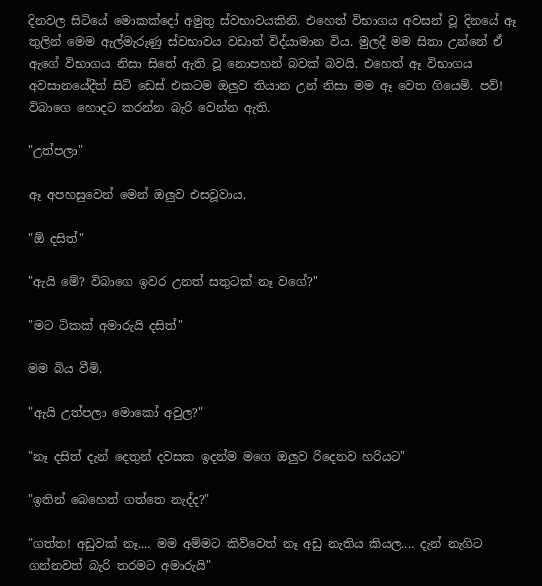දිනවල සිටියේ මොකක්දෝ අමුතු ස්වභාවයකිනි. එහෙත් විභාගය අවසන් වූ දිනයේ ඈ තුලින් මෙම ඇල්මැරුණු ස්වභාවය වඩාත් විද්යාමාන විය. මුලදී මම සිතා උන්නේ ඒ ඇගේ විභාගය නිසා සිතේ ඇති වූ නොපහන් බවක් බවයි. එහෙත් ඈ විභාගය අවසානයේදීත් සිටි ඩෙස් එකටම ඔලුව තියාන උන් නිසා මම ඈ වෙත ගියෙමි. පව්! විබාගෙ හොදට කරන්න බැරි වෙන්න ඇති.

"උත්පලා"

ඈ අපහසුවෙන් මෙන් ඔලුව එසවූවාය.

"ඕ දසිත්"

"ඇයි මේ? විබාගෙ ඉවර උනත් සතුටක් නෑ වගේ?"

"මට ටිකක් අමාරුයි දසිත්"

මම බිය වීමි.

"ඇයි උත්පලා මොකෝ අවුල?"

"නෑ දසිත් දැන් දෙතුන් දවසක ඉදන්ම මගෙ ඔලුව රිදෙනව හරියට"

"ඉතින් බෙහෙත් ගත්තෙ නැද්ද?"

"ගත්ත! අඩුවක් නෑ.... මම අම්මට කිව්වෙත් නෑ අඩු නැතිය කියල.... දැන් නැගිට ගන්නවත් බැරි තරමට අමාරුයි"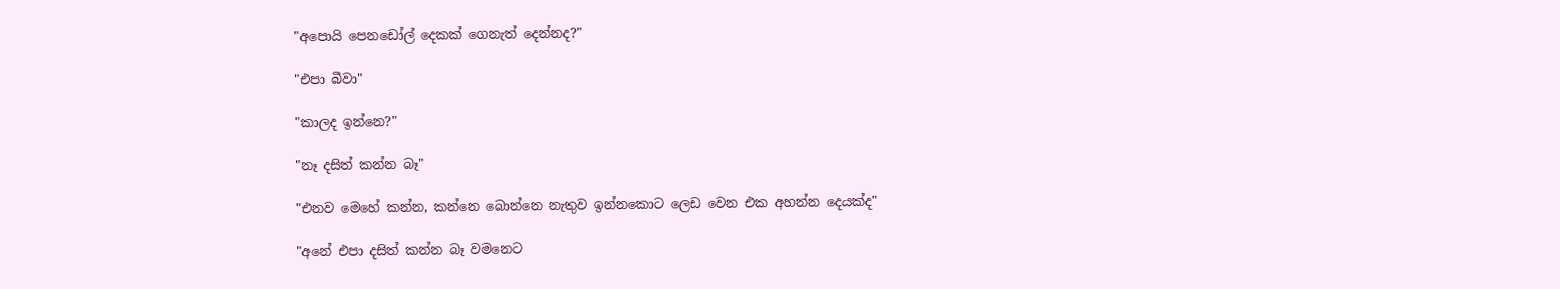"අපොයි පෙනඩෝල් දෙකක් ගෙනැත් දෙන්නද?"

"එපා බීවා"

"කාලද ඉන්නෙ?"

"නෑ දසිත් කන්න බෑ"

"එනව මෙහේ කන්න, කන්නෙ බොන්නෙ නැතුව ඉන්නකොට ලෙඩ වෙන එක අහන්න දෙයක්ද"

"අනේ එපා දසිත් කන්න බෑ වමනෙට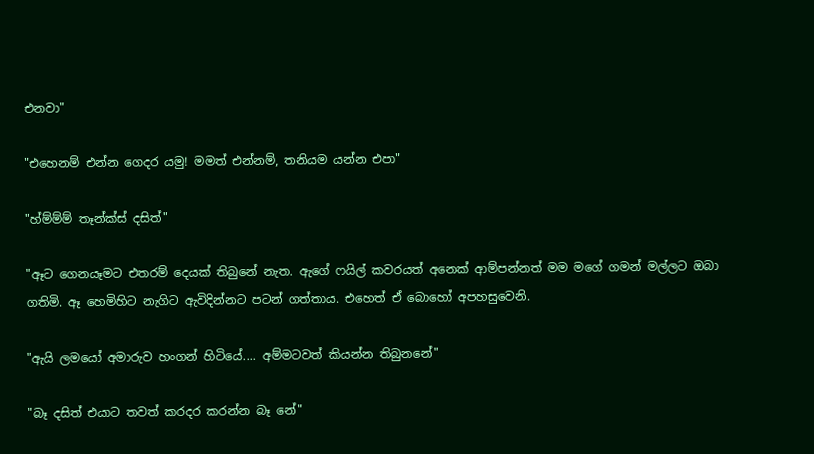එනවා"

"එහෙනම් එන්න ගෙදර යමු! මමත් එන්නම්, තනියම යන්න එපා"

"හ්ම්ම්ම් තෑන්ක්ස් දසිත්"

"ඈට ගෙනයෑමට එතරම් දෙයක් තිබුනේ නැත. ඇගේ ෆයිල් කවරයත් අනෙක් ආම්පන්නත් මම මගේ ගමන් මල්ලට ඔබා ගතිමි. ඈ හෙමිහිට නැගිට ඇවිදින්නට පටන් ගත්තාය. එහෙත් ඒ බොහෝ අපහසුවෙනි.

"ඇයි ලමයෝ අමාරුව හංගන් හිටියේ.... අම්මටවත් කියන්න තිබුනනේ"

"බෑ දසිත් එයාට තවත් කරදර කරන්න බෑ නේ"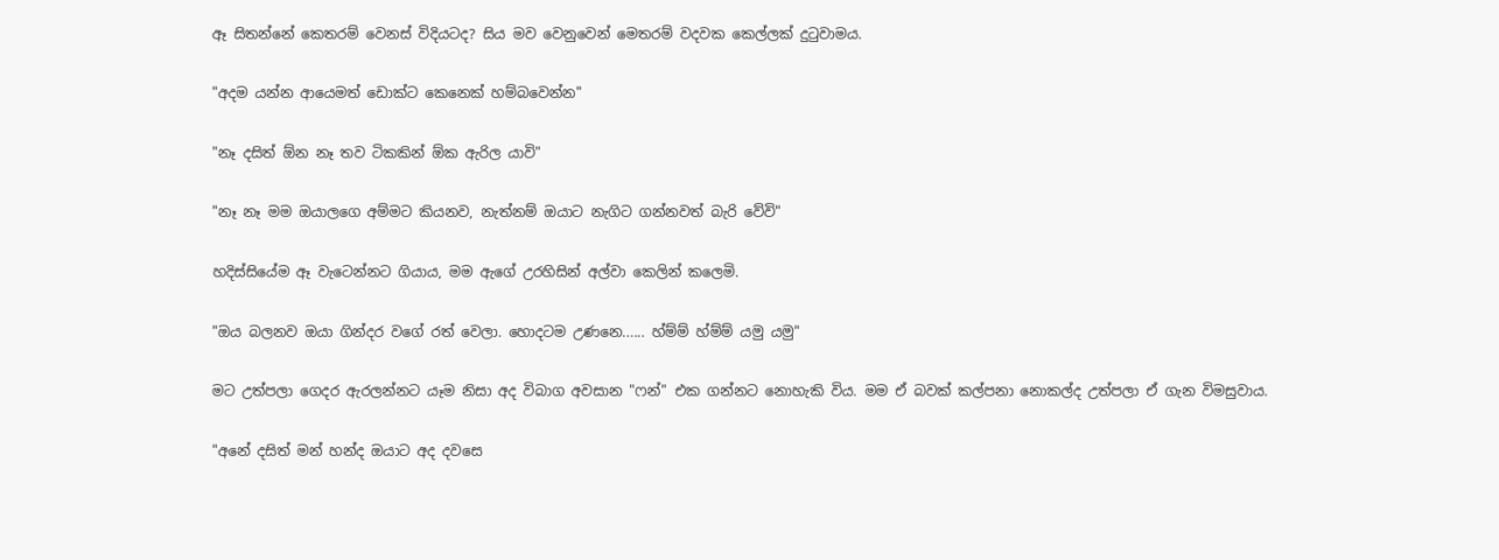ඈ සිතන්නේ කෙතරම් වෙනස් විදියටද? සිය මව වෙනුවෙන් මෙතරම් වදවක කෙල්ලක් දුටුවාමය.

"අදම යන්න ආයෙමත් ඩොක්ට කෙනෙක් හම්බවෙන්න"

"නෑ දසිත් ඕන නෑ තව ටිකකින් ඕක ඇරිල යාවි"

"නෑ නෑ මම ඔයාලගෙ අම්මට කියනව, නැත්නම් ඔයාට නැගිට ගන්නවත් බැරි වේවි"

හදිස්සියේම ඈ වැටෙන්නට ගියාය, මම ඇගේ උරහිසින් අල්වා කෙලින් කලෙමි.

"ඔය බලනව ඔයා ගින්දර වගේ රත් වෙලා. හොදටම උණනෙ...... හ්ම්ම් හ්ම්ම් යමු යමු"

මට උත්පලා ගෙදර ඇරලන්නට යෑම නිසා අද විබාග අවසාන "ෆන්" එක ගන්නට නොහැකි විය. මම ඒ බවක් කල්පනා නොකල්ද උත්පලා ඒ ගැන විමසුවාය.

"අනේ දසිත් මන් හන්ද ඔයාට අද දවසෙ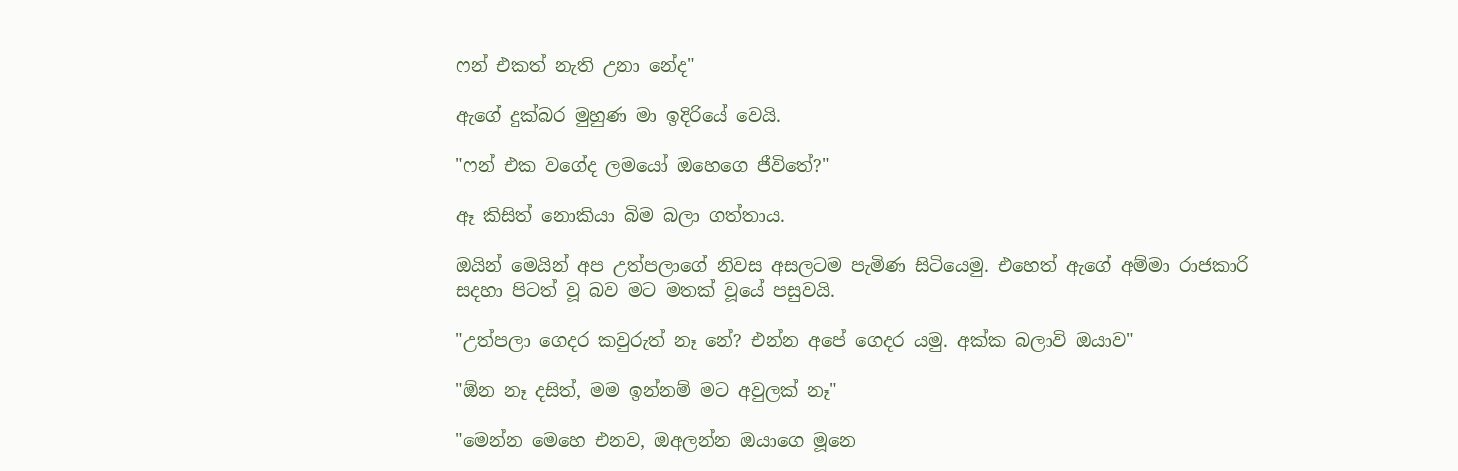ෆන් එකත් නැති උනා නේද"

ඇගේ දුක්බර මුහුණ මා ඉදිරියේ වෙයි.

"ෆන් එක වගේද ලමයෝ ඔහෙගෙ ජීවිතේ?"

ඈ කිසිත් නොකියා බිම බලා ගත්තාය.

ඔයින් මෙයින් අප උත්පලාගේ නිවස අසලටම පැමිණ සිටියෙමු. එහෙත් ඇගේ අම්මා රාජකාරි සදහා පිටත් වූ බව මට මතක් වූයේ පසුවයි.

"උත්පලා ගෙදර කවුරුත් නෑ නේ? එන්න අපේ ගෙදර යමු. අක්ක බලාවි ඔයාව"

"ඕන නෑ දසිත්, මම ඉන්නම් මට අවුලක් නෑ"

"මෙන්න මෙහෙ එනව, ඔඅලන්න ඔයාගෙ මූනෙ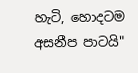හැටි, හොදටම අසනීප පාටයි"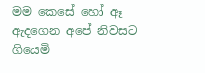මම කෙසේ හෝ ඈ ඇදගෙන අපේ නිවසට ගියෙමි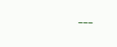---